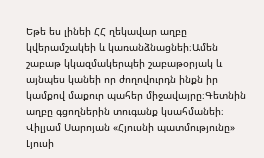Եթե ես լինեի ՀՀ ղեկավար աղբը կվերամշակեի և կառանձնացնեի։Ամեն շաբաթ կկազմակերպեի շաբաթօրյակ և այնպես կանեի որ ժողովուրդն ինքն իր կամքով մաքուր պահեր միջավայրը։Գետնին աղբը գցողներին տուգանք կսահմանեի։
Վիլյամ Սարոյան «Հյուսնի պատմությունը»
Լյուսի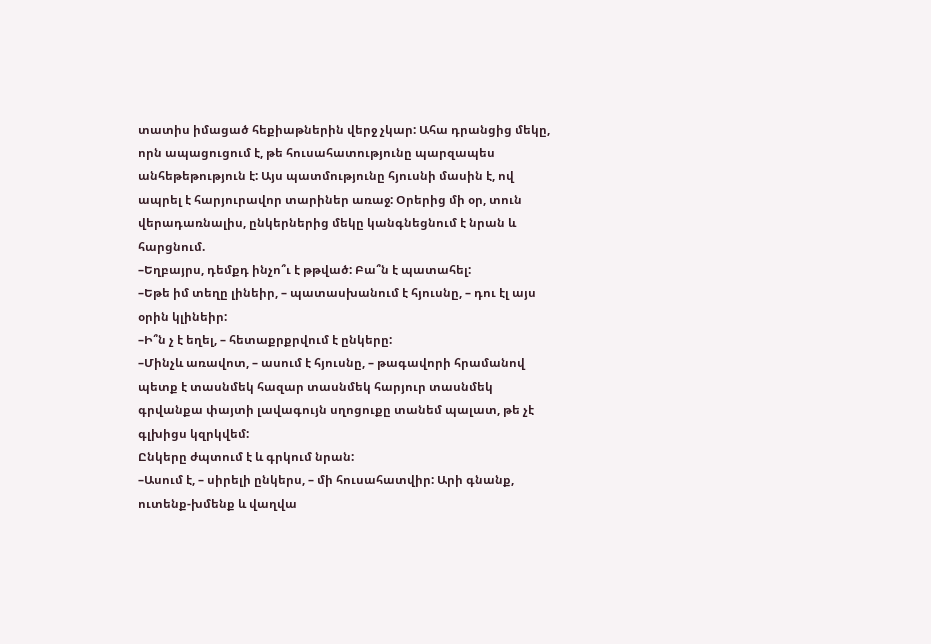տատիս իմացած հեքիաթներին վերջ չկար: Ահա դրանցից մեկը, որն ապացուցում է, թե հուսահատությունը պարզապես անհեթեթություն է: Այս պատմությունը հյուսնի մասին է, ով ապրել է հարյուրավոր տարիներ առաջ: Օրերից մի օր, տուն վերադառնալիս, ընկերներից մեկը կանգնեցնում է նրան և հարցնում.
–Եղբայրս, դեմքդ ինչո՞ւ է թթված: Բա՞ն է պատահել:
–Եթե իմ տեղը լինեիր, – պատասխանում է հյուսնը, – դու էլ այս օրին կլինեիր:
–Ի՞ն չ է եղել, – հետաքրքրվում է ընկերը:
–Մինչև առավոտ, – ասում է հյուսնը, – թագավորի հրամանով պետք է տասնմեկ հազար տասնմեկ հարյուր տասնմեկ գրվանքա փայտի լավագույն սղոցուքը տանեմ պալատ, թե չէ գլխիցս կզրկվեմ:
Ընկերը ժպտում է և գրկում նրան:
–Ասում է, – սիրելի ընկերս, – մի հուսահատվիր: Արի գնանք, ուտենք-խմենք և վաղվա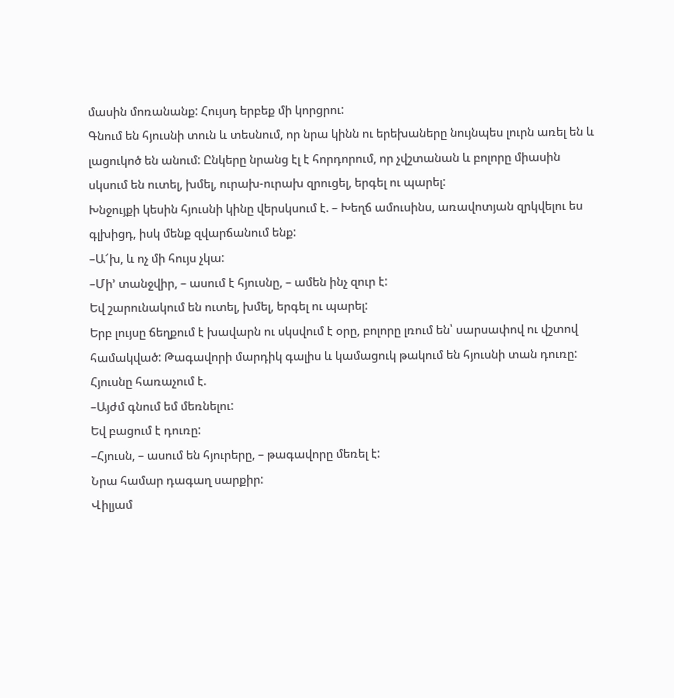մասին մոռանանք: Հույսդ երբեք մի կորցրու:
Գնում են հյուսնի տուն և տեսնում, որ նրա կինն ու երեխաները նույնպես լուրն առել են և լացուկոծ են անում: Ընկերը նրանց էլ է հորդորում, որ չվշտանան և բոլորը միասին սկսում են ուտել, խմել, ուրախ-ուրախ զրուցել, երգել ու պարել:
Խնջույքի կեսին հյուսնի կինը վերսկսում է. – Խեղճ ամուսինս, առավոտյան զրկվելու ես գլխիցդ, իսկ մենք զվարճանում ենք:
–Ա՜խ, և ոչ մի հույս չկա:
–Մի’ տանջվիր, – ասում է հյուսնը, – ամեն ինչ զուր է:
Եվ շարունակում են ուտել, խմել, երգել ու պարել:
Երբ լույսը ճեղքում է խավարն ու սկսվում է օրը, բոլորը լռում են՝ սարսափով ու վշտով համակված: Թագավորի մարդիկ գալիս և կամացուկ թակում են հյուսնի տան դուռը:
Հյուսնը հառաչում է.
–Այժմ գնում եմ մեռնելու:
Եվ բացում է դուռը:
–Հյուսն, – ասում են հյուրերը, – թագավորը մեռել է:
Նրա համար դագաղ սարքիր:
Վիլյամ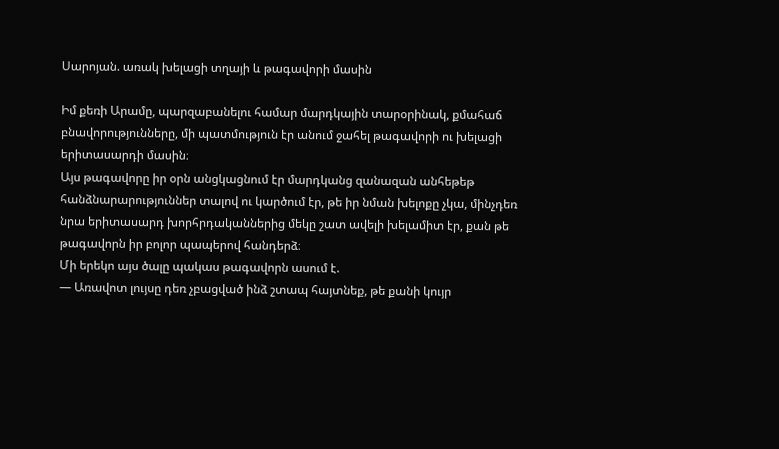Սարոյան. առակ խելացի տղայի և թագավորի մասին

Իմ քեռի Արամը, պարզաբանելու համար մարդկային տարօրինակ, քմահաճ բնավորությունները, մի պատմություն էր անում ջահել թագավորի ու խելացի երիտասարդի մասին։
Այս թագավորը իր օրն անցկացնում էր մարդկանց զանազան անհեթեթ հանձնարարություններ տալով ու կարծում էր, թե իր նման խելոքը չկա, մինչդեռ նրա երիտասարդ խորհրդականներից մեկը շատ ավելի խելամիտ էր, քան թե թագավորն իր բոլոր պապերով հանդերձ։
Մի երեկո այս ծալը պակաս թագավորն ասում է.
— Առավոտ լույսը դեռ չբացված ինձ շտապ հայտնեք, թե քանի կույր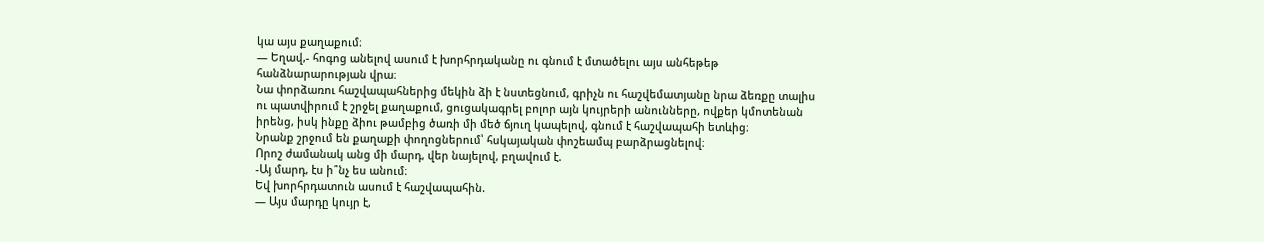կա այս քաղաքում։
— Եղավ,- հոգոց անելով ասում է խորհրդականը ու գնում է մտածելու այս անհեթեթ հանձնարարության վրա։
Նա փորձառու հաշվապահներից մեկին ձի է նստեցնում, գրիչն ու հաշվեմատյանը նրա ձեռքը տալիս ու պատվիրում է շրջել քաղաքում, ցուցակագրել բոլոր այն կույրերի անունները, ովքեր կմոտենան իրենց, իսկ ինքը ձիու թամբից ծառի մի մեծ ճյուղ կապելով, գնում է հաշվապահի ետևից։
Նրանք շրջում են քաղաքի փողոցներում՝ հսկայական փոշեամպ բարձրացնելով։
Որոշ ժամանակ անց մի մարդ, վեր նայելով, բղավում է.
-Այ մարդ, էս ի՞նչ ես անում։
Եվ խորհրդատուն ասում է հաշվապահին.
— Այս մարդը կույր է,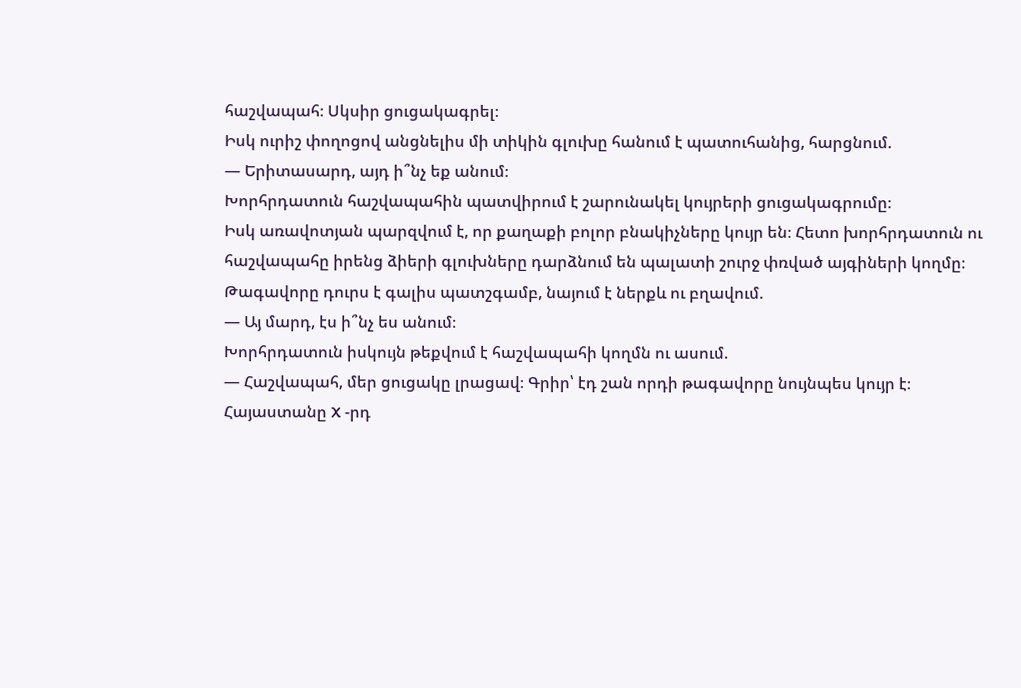հաշվապահ։ Սկսիր ցուցակագրել։
Իսկ ուրիշ փողոցով անցնելիս մի տիկին գլուխը հանում է պատուհանից, հարցնում.
— Երիտասարդ, այդ ի՞նչ եք անում։
Խորհրդատուն հաշվապահին պատվիրում է շարունակել կույրերի ցուցակագրումը։
Իսկ առավոտյան պարզվում է, որ քաղաքի բոլոր բնակիչները կույր են։ Հետո խորհրդատուն ու հաշվապահը իրենց ձիերի գլուխները դարձնում են պալատի շուրջ փռված այգիների կողմը։ Թագավորը դուրս է գալիս պատշգամբ, նայում է ներքև ու բղավում.
— Այ մարդ, էս ի՞նչ ես անում։
Խորհրդատուն իսկույն թեքվում է հաշվապահի կողմն ու ասում.
— Հաշվապահ, մեր ցուցակը լրացավ։ Գրիր՝ էդ շան որդի թագավորը նույնպես կույր է։
Հայաստանը X -րդ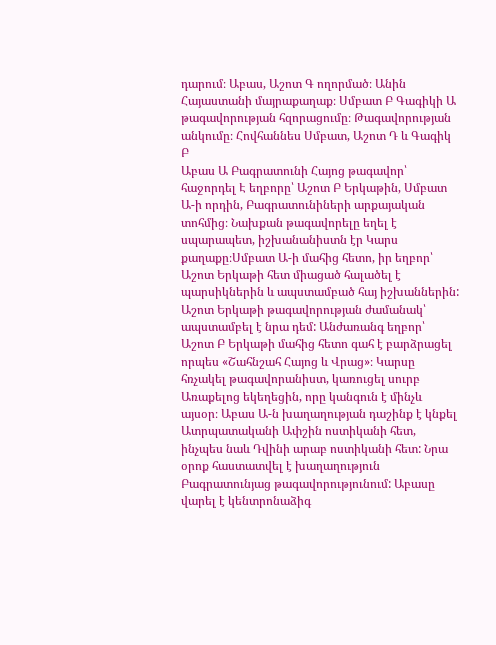դարում։ Աբաս, Աշոտ Գ ողորմած։ Անին Հայաստանի մայրաքաղաք։ Սմբատ Բ Գագիկի Ա թագավորության հզորացումը։ Թագավորության անկումը։ Հովհաննես Սմբատ, Աշոտ Դ և Գագիկ Բ
Աբաս Ա Բագրատունի Հայոց թագավոր՝ հաջորդել Է եղբորը՝ Աշոտ Բ Երկաթին, Սմբատ Ա-ի որդին, Բագրատունիների արքայական տոհմից։ Նախքան թագավորելը եղել է սպարապետ, իշխանանիստն էր Կարս քաղաքը։Սմբատ Ա-ի մահից հետո, իր եղբոր՝ Աշոտ Երկաթի հետ միացած հալածել է պարսիկներին և ապստամբած հայ իշխաններին: Աշոտ Երկաթի թագավորության ժամանակ՝ ապստամբել է նրա դեմ: Անժառանգ եղբոր՝ Աշոտ Բ Երկաթի մահից հետո գահ է բարձրացել որպես «Շահնշահ Հայոց և Վրաց»։ Կարսը հռչակել թագավորանիստ, կառուցել սուրբ Առաքելոց եկեղեցին, որը կանգուն է մինչև այսօր։ Աբաս Ա-ն խաղաղության դաշինք է կնքել Ատրպատականի Ափշին ոստիկանի հետ, ինչպես նաև Դվինի արաբ ոստիկանի հետ: Նրա օրոք հաստատվել է խաղաղություն Բագրատունյաց թագավորությունում: Աբասը վարել է կենտրոնաձիգ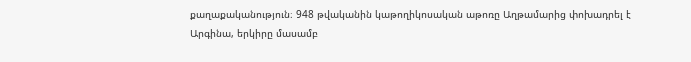քաղաքականություն։ 948 թվականին կաթողիկոսական աթոռը Աղթամարից փոխադրել է Արգինա, երկիրը մասամբ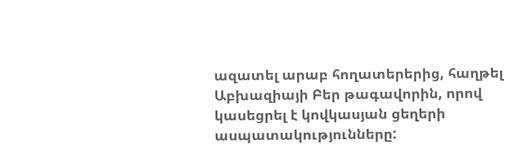ազատել արաբ հողատերերից, հաղթել Աբխազիայի Բեր թագավորին, որով կասեցրել է կովկասյան ցեղերի ասպատակությունները: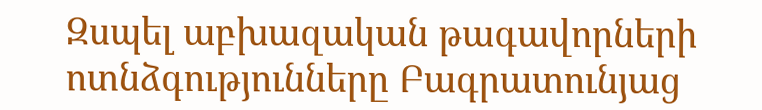Զսպել աբխազական թագավորների ոտնձգությունները Բագրատունյաց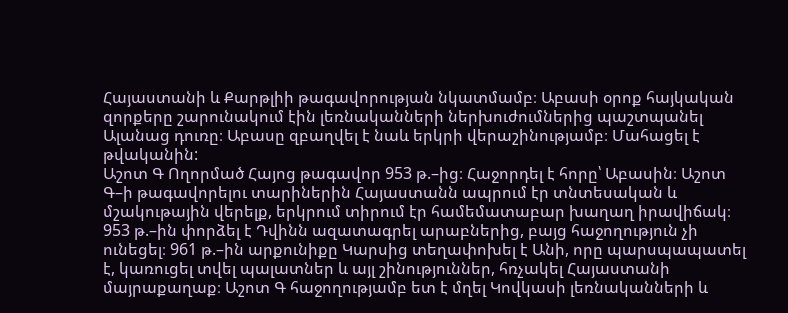Հայաստանի և Քարթլիի թագավորության նկատմամբ։ Աբասի օրոք հայկական զորքերը շարունակում էին լեռնականների ներխուժումներից պաշտպանել Ալանաց դուռը։ Աբասը զբաղվել է նաև երկրի վերաշինությամբ։ Մահացել է թվականին:
Աշոտ Գ Ողորմած Հայոց թագավոր 953 թ.–ից։ Հաջորդել է հորը՝ Աբասին։ Աշոտ Գ–ի թագավորելու տարիներին Հայաստանն ապրում էր տնտեսական և մշակութային վերելք, երկրում տիրում էր համեմատաբար խաղաղ իրավիճակ։ 953 թ.–ին փորձել է Դվինն ազատագրել արաբներից, բայց հաջողություն չի ունեցել։ 961 թ.–ին արքունիքը Կարսից տեղափոխել է Անի, որը պարսպապատել է, կառուցել տվել պալատներ և այլ շինություններ, հռչակել Հայաստանի մայրաքաղաք։ Աշոտ Գ հաջողությամբ ետ է մղել Կովկասի լեռնականների և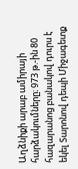Աղձնիքի արաբ ամիրայի հարձակումները։ 973 թ.-ին 80 հազարանոց բանակով դուրս է եկել Տարոնով դեպի Միջագետք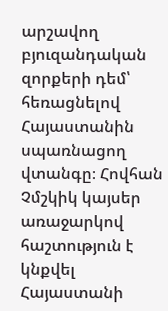արշավող բյուզանդական զորքերի դեմ՝ հեռացնելով Հայաստանին սպառնացող վտանգը։ Հովհան Չմշկիկ կայսեր առաջարկով հաշտություն է կնքվել Հայաստանի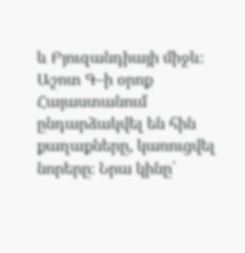և Բյուզանդիայի միջև։ Աշոտ Գ–ի օրոք Հայաստանում ընդարձակվել են հին քաղաքները, կառուցվել նորերը։ Նրա կինը՝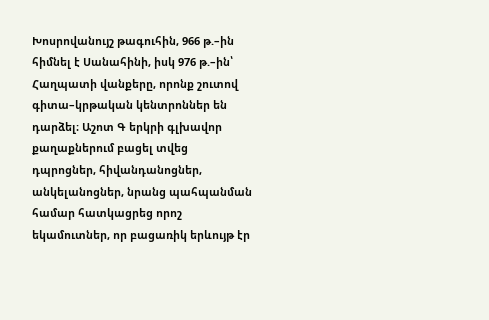Խոսրովանույշ թագուհին, 966 թ.–ին հիմնել է Սանահինի, իսկ 976 թ.–ին՝ Հաղպատի վանքերը, որոնք շուտով գիտա–կրթական կենտրոններ են դարձել։ Աշոտ Գ երկրի գլխավոր քաղաքներում բացել տվեց դպրոցներ, հիվանդանոցներ, անկելանոցներ, նրանց պահպանման համար հատկացրեց որոշ եկամուտներ, որ բացառիկ երևույթ էր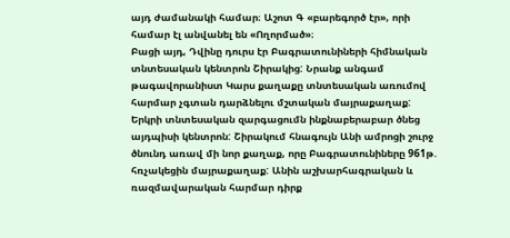այդ ժամանակի համար։ Աշոտ Գ «բարեգործ էր», որի համար էլ անվանել են «Ողորմած»։
Բացի այդ, Դվինը դուրս էր Բագրատունիների հիմնական տնտեսական կենտրոն Շիրակից: Նրանք անգամ թագավորանիստ Կարս քաղաքը տնտեսական առումով հարմար չգտան դարձնելու մշտական մայրաքաղաք: Երկրի տնտեսական զարգացումն ինքնաբերաբար ծնեց այդպիսի կենտրոն: Շիրակում հնագույն Անի ամրոցի շուրջ ծնունդ առավ մի նոր քաղաք, որը Բագրատունիները 961թ. հռչակեցին մայրաքաղաք: Անին աշխարհագրական և ռազմավարական հարմար դիրք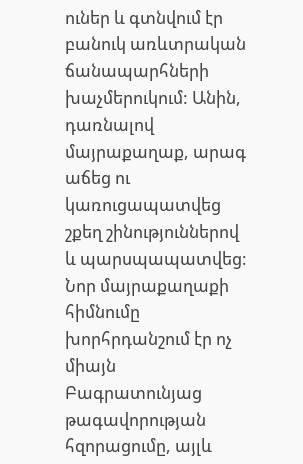ուներ և գտնվում էր բանուկ առևտրական ճանապարհների խաչմերուկում: Անին, դառնալով մայրաքաղաք, արագ աճեց ու կառուցապատվեց շքեղ շինություններով և պարսպապատվեց: Նոր մայրաքաղաքի հիմնումը խորհրդանշում էր ոչ միայն Բագրատունյաց թագավորության հզորացումը, այլև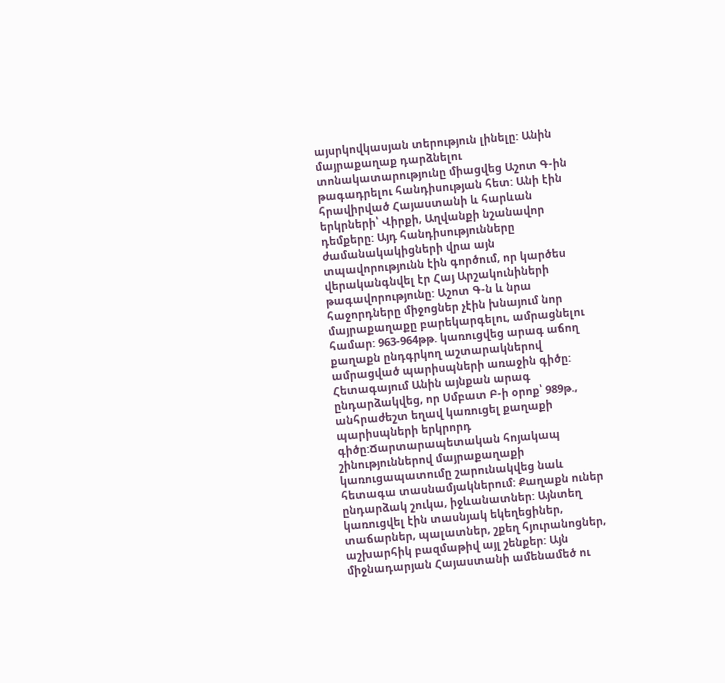այսրկովկասյան տերություն լինելը: Անին մայրաքաղաք դարձնելու տոնակատարությունը միացվեց Աշոտ Գ-ին թագադրելու հանդիսության հետ: Անի էին հրավիրված Հայաստանի և հարևան երկրների՝ Վիրքի, Աղվանքի նշանավոր դեմքերը: Այդ հանդիսությունները ժամանակակիցների վրա այն տպավորությունն էին գործում, որ կարծես վերականգնվել էր Հայ Արշակունիների թագավորությունը: Աշոտ Գ-ն և նրա հաջորդները միջոցներ չէին խնայում նոր մայրաքաղաքը բարեկարգելու, ամրացնելու համար: 963-964թթ. կառուցվեց արագ աճող քաղաքն ընդգրկող աշտարակներով ամրացված պարիսպների առաջին գիծը: Հետագայում Անին այնքան արագ ընդարձակվեց, որ Սմբատ Բ-ի օրոք՝ 989թ., անհրաժեշտ եղավ կառուցել քաղաքի պարիսպների երկրորդ գիծը:Ճարտարապետական հոյակապ շինություններով մայրաքաղաքի կառուցապատումը շարունակվեց նաև հետագա տասնամյակներում: Քաղաքն ուներ ընդարձակ շուկա, իջևանատներ: Այնտեղ կառուցվել էին տասնյակ եկեղեցիներ, տաճարներ, պալատներ, շքեղ հյուրանոցներ, աշխարհիկ բազմաթիվ այլ շենքեր: Այն միջնադարյան Հայաստանի ամենամեծ ու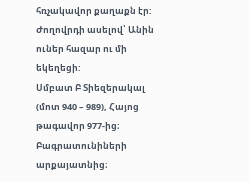հռչակավոր քաղաքն էր: Ժողովրդի ասելով՝ Անին ուներ հազար ու մի եկեղեցի:
Սմբատ Բ Տիեզերակալ (մոտ 940 – 989), Հայոց թագավոր 977-ից։ Բագրատունիների արքայատնից։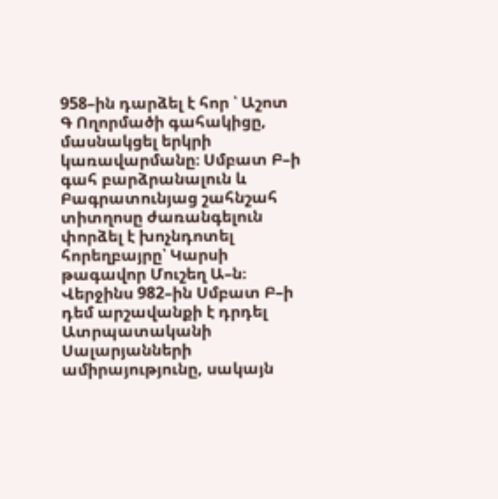958–ին դարձել է հոր ՝ Աշոտ Գ Ողորմածի գահակիցը, մասնակցել երկրի կառավարմանը։ Սմբատ Բ–ի գահ բարձրանալուն և Բագրատունյաց շահնշահ տիտղոսը ժառանգելուն փորձել է խոչնդոտել հորեղբայրը՝ Կարսի թագավոր Մուշեղ Ա–ն։ Վերջինս 982–ին Սմբատ Բ–ի դեմ արշավանքի է դրդել Ատրպատականի Սալարյանների ամիրայությունը, սակայն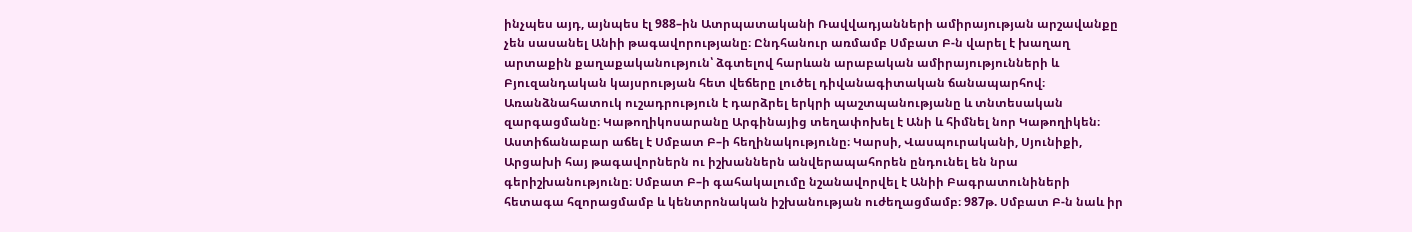ինչպես այդ, այնպես էլ 988–ին Ատրպատականի Ռավվադյանների ամիրայության արշավանքը չեն սասանել Անիի թագավորությանը։ Ընդհանուր առմամբ Սմբատ Բ-ն վարել է խաղաղ արտաքին քաղաքականություն՝ ձգտելով հարևան արաբական ամիրայությունների և Բյուզանդական կայսրության հետ վեճերը լուծել դիվանագիտական ճանապարհով։ Առանձնահատուկ ուշադրություն է դարձրել երկրի պաշտպանությանը և տնտեսական զարգացմանը։ Կաթողիկոսարանը Արգինայից տեղափոխել է Անի և հիմնել նոր Կաթողիկեն։ Աստիճանաբար աճել է Սմբատ Բ–ի հեղինակությունը։ Կարսի, Վասպուրականի, Սյունիքի, Արցախի հայ թագավորներն ու իշխաններն անվերապահորեն ընդունել են նրա գերիշխանությունը։ Սմբատ Բ–ի գահակալումը նշանավորվել է Անիի Բագրատունիների հետագա հզորացմամբ և կենտրոնական իշխանության ուժեղացմամբ։ 987թ. Սմբատ Բ-ն նաև իր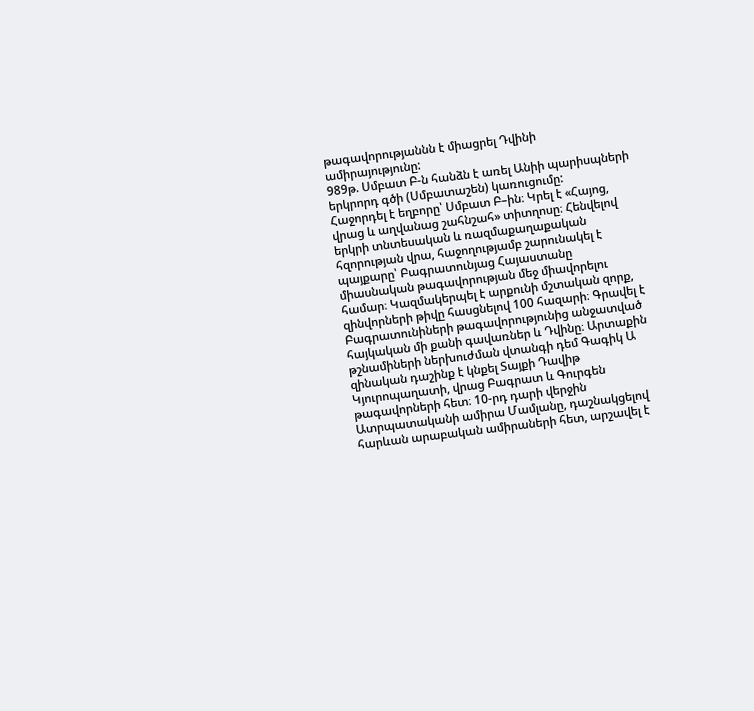թագավորությաննն է միացրել Դվինի ամիրայությունը:
989թ. Սմբատ Բ-ն հանձն է առել Անիի պարիսպների երկրորդ գծի (Սմբատաշեն) կառուցումը:
Հաջորդել է եղբորը՝ Սմբատ Բ–ին։ Կրել է «Հայոց, վրաց և աղվանաց շահնշահ» տիտղոսը։ Հենվելով երկրի տնտեսական և ռազմաքաղաքական հզորության վրա, հաջողությամբ շարունակել է պայքարը՝ Բագրատունյաց Հայաստանը միասնական թագավորության մեջ միավորելու համար։ Կազմակերպել է արքունի մշտական զորք, զինվորների թիվը հասցնելով 100 հազարի։ Գրավել է Բագրատունիների թագավորությունից անջատված հայկական մի քանի գավառներ և Դվինը։ Արտաքին թշնամիների ներխուժման վտանգի դեմ Գագիկ Ա զինական դաշինք է կնքել Տայքի Դավիթ Կյուրոպաղատի, վրաց Բագրատ և Գուրգեն թագավորների հետ։ 10-րդ դարի վերջին Ատրպատականի ամիրա Մամլանը, դաշնակցելով հարևան արաբական ամիրաների հետ, արշավել է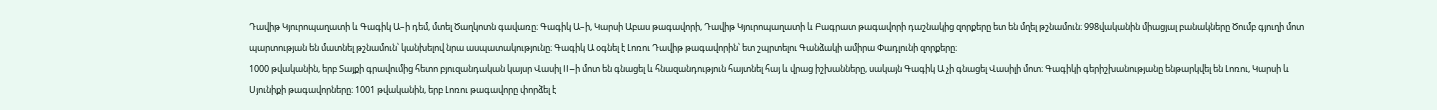Դավիթ Կյուրոպաղատի և Գագիկ Ա–ի դեմ, մտել Ծաղկոտն գավառը։ Գագիկ Ա–ի, Կարսի Աբաս թագավորի, Դավիթ Կյուրոպաղատի և Բագրատ թագավորի դաշնակից զորքերը ետ են մղել թշնամուն։ 998վականին միացյալ բանակները Ծումբ գյուղի մոտ պարտության են մատնել թշնամուն՝ կանխելով նրա ասպատակությունը։ Գագիկ Ա օգնել է Լոռու Դավիթ թագավորին՝ ետ շպրտելու Գանձակի ամիրա Փադլունի զորքերը։
1000 թվականին, երբ Տայքի գրավումից հետո բյուզանդական կայսր Վասիլ II–ի մոտ են գնացել և հնազանդություն հայտնել հայ և վրաց իշխանները, սակայն Գագիկ Ա չի գնացել Վասիլի մոտ։ Գագիկի գերիշխանությանը ենթարկվել են Լոռու, Կարսի և Սյունիքի թագավորները։ 1001 թվականին, երբ Լոռու թագավորը փորձել է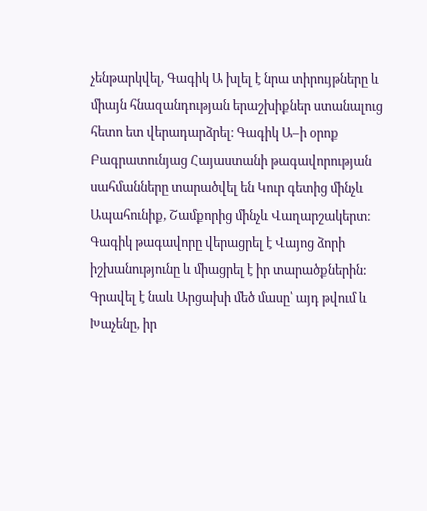չենթարկվել, Գագիկ Ա խլել է նրա տիրույթները և միայն հնազանդության երաշխիքներ ստանալուց հետո ետ վերադարձրել։ Գագիկ Ա–ի օրոք Բագրատունյաց Հայաստանի թագավորության սահմանները տարածվել են Կուր գետից մինչև Ապահունիք, Շամքորից մինչև Վաղարշակերտ։
Գագիկ թագավորը վերացրել է Վայոց ձորի իշխանությունը և միացրել է իր տարածքներին: Գրավել է նաև Արցախի մեծ մասը՝ այդ թվում և Խաչենը, իր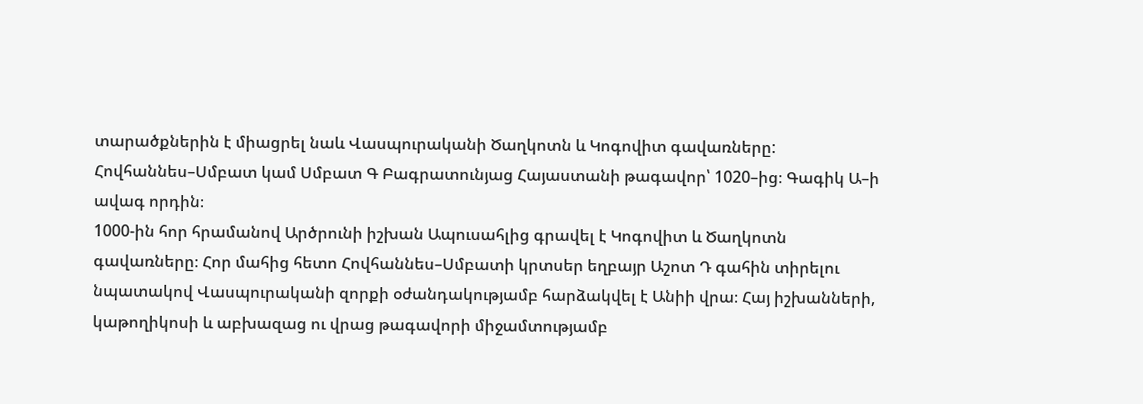տարածքներին է միացրել նաև Վասպուրականի Ծաղկոտն և Կոգովիտ գավառները:
Հովհաննես–Սմբատ կամ Սմբատ Գ Բագրատունյաց Հայաստանի թագավոր՝ 1020–ից։ Գագիկ Ա–ի ավագ որդին։
1000-ին հոր հրամանով Արծրունի իշխան Ապուսահլից գրավել է Կոգովիտ և Ծաղկոտն գավառները։ Հոր մահից հետո Հովհաննես–Սմբատի կրտսեր եղբայր Աշոտ Դ գահին տիրելու նպատակով Վասպուրականի զորքի օժանդակությամբ հարձակվել է Անիի վրա։ Հայ իշխանների, կաթողիկոսի և աբխազաց ու վրաց թագավորի միջամտությամբ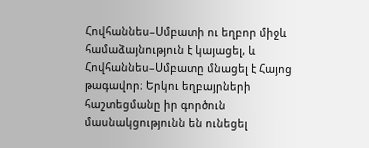Հովհաննես–Սմբատի ու եղբոր միջև համաձայնություն է կայացել, և Հովհաննես–Սմբատը մնացել է Հայոց թագավոր։ Երկու եղբայրների հաշտեցմանը իր գործուն մասնակցությունն են ունեցել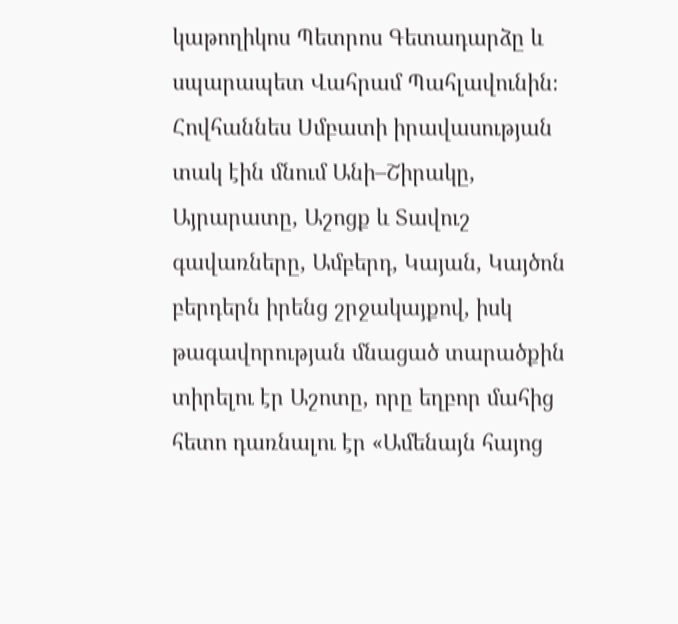կաթողիկոս Պետրոս Գետադարձը և սպարապետ Վահրամ Պահլավունին։ Հովհաննես Սմբատի իրավասության տակ էին մնում Անի–Շիրակը, Այրարատը, Աշոցք և Տավուշ գավառները, Ամբերդ, Կայան, Կայծոն բերդերն իրենց շրջակայքով, իսկ թագավորության մնացած տարածքին տիրելու էր Աշոտը, որը եղբոր մահից հետո դառնալու էր «Ամենայն հայոց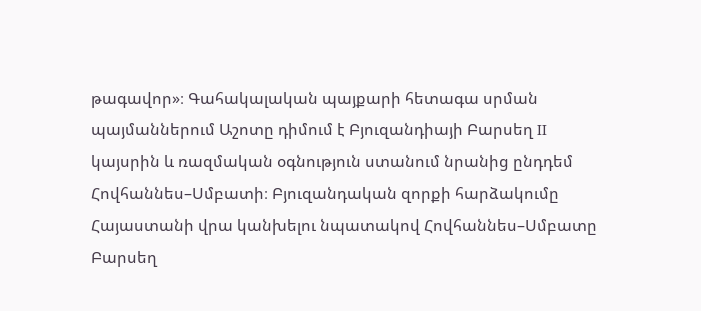թագավոր»։ Գահակալական պայքարի հետագա սրման պայմաններում Աշոտը դիմում է Բյուզանդիայի Բարսեղ II կայսրին և ռազմական օգնություն ստանում նրանից ընդդեմ Հովհաննես–Սմբատի։ Բյուզանդական զորքի հարձակումը Հայաստանի վրա կանխելու նպատակով Հովհաննես–Սմբատը Բարսեղ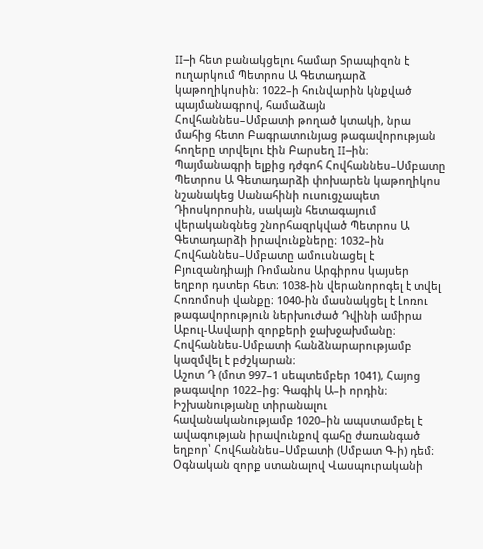II–ի հետ բանակցելու համար Տրապիզոն է ուղարկում Պետրոս Ա Գետադարձ կաթողիկոսին։ 1022–ի հունվարին կնքված պայմանագրով, համաձայն Հովհաննես–Սմբատի թողած կտակի, նրա մահից հետո Բագրատունյաց թագավորության հողերը տրվելու էին Բարսեղ II–ին։ Պայմանագրի ելքից դժգոհ Հովհաննես–Սմբատը Պետրոս Ա Գետադարձի փոխարեն կաթողիկոս նշանակեց Սանահինի ուսուցչապետ Դիոսկորոսին, սակայն հետագայում վերականգնեց շնորհազրկված Պետրոս Ա Գետադարձի իրավունքները։ 1032–ին Հովհաննես–Սմբատը ամուսնացել է Բյուզանդիայի Ռոմանոս Արգիրոս կայսեր եղբոր դստեր հետ։ 1038-ին վերանորոգել է տվել Հոռոմոսի վանքը։ 1040-ին մասնակցել է Լոռու թագավորություն ներխուժած Դվինի ամիրա Աբուլ-Ասվարի զորքերի ջախջախմանը։ Հովհաննես-Սմբատի հանձնարարությամբ կազմվել է բժշկարան։
Աշոտ Դ (մոտ 997–1 սեպտեմբեր 1041), Հայոց թագավոր 1022–ից։ Գագիկ Ա–ի որդին։
Իշխանությանը տիրանալու հավանականությամբ 1020–ին ապստամբել է ավագության իրավունքով գահը ժառանգած եղբոր՝ Հովհաննես–Սմբատի (Սմբատ Գ-ի) դեմ։ Օգնական զորք ստանալով Վասպուրականի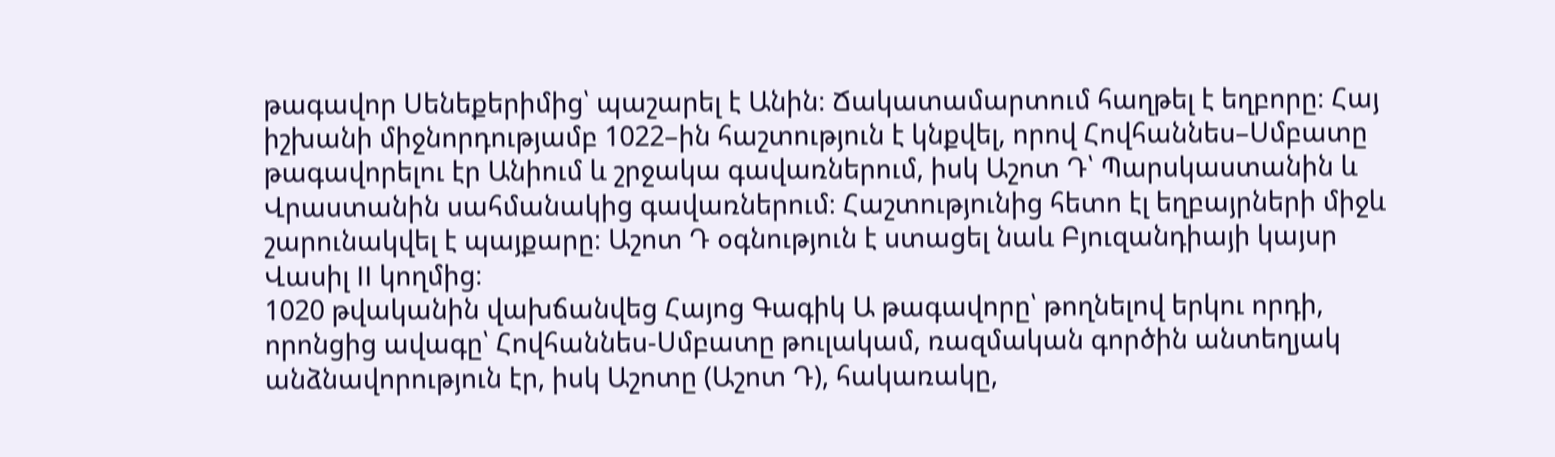թագավոր Սենեքերիմից՝ պաշարել է Անին։ Ճակատամարտում հաղթել է եղբորը։ Հայ իշխանի միջնորդությամբ 1022–ին հաշտություն է կնքվել, որով Հովհաննես–Սմբատը թագավորելու էր Անիում և շրջակա գավառներում, իսկ Աշոտ Դ՝ Պարսկաստանին և Վրաստանին սահմանակից գավառներում։ Հաշտությունից հետո էլ եղբայրների միջև շարունակվել է պայքարը։ Աշոտ Դ օգնություն է ստացել նաև Բյուզանդիայի կայսր Վասիլ II կողմից։
1020 թվականին վախճանվեց Հայոց Գագիկ Ա թագավորը՝ թողնելով երկու որդի, որոնցից ավագը՝ Հովհաննես-Սմբատը թուլակամ, ռազմական գործին անտեղյակ անձնավորություն էր, իսկ Աշոտը (Աշոտ Դ), հակառակը,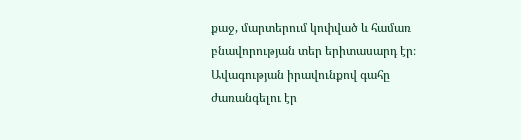քաջ, մարտերում կոփված և համառ բնավորության տեր երիտասարդ էր։ Ավագության իրավունքով գահը ժառանգելու էր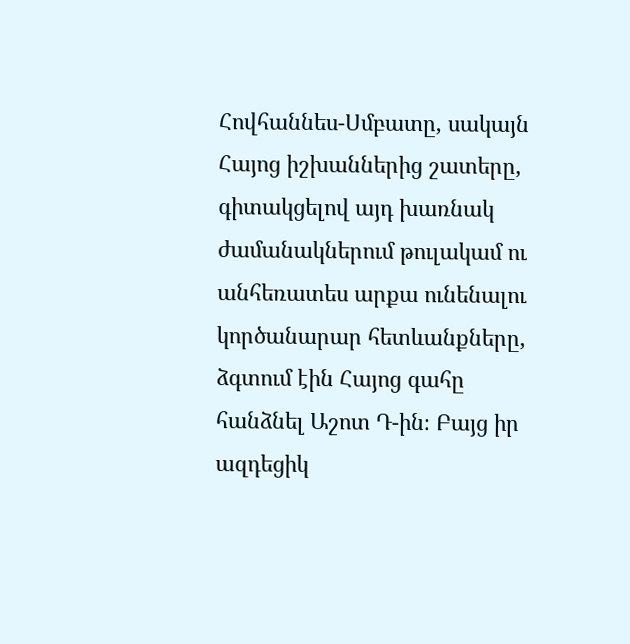Հովհաննես-Սմբատը, սակայն Հայոց իշխաններից շատերը, գիտակցելով այդ խառնակ ժամանակներում թուլակամ ու անհեռատես արքա ունենալու կործանարար հետևանքները, ձգտում էին Հայոց գահը հանձնել Աշոտ Դ-ին։ Բայց իր ազդեցիկ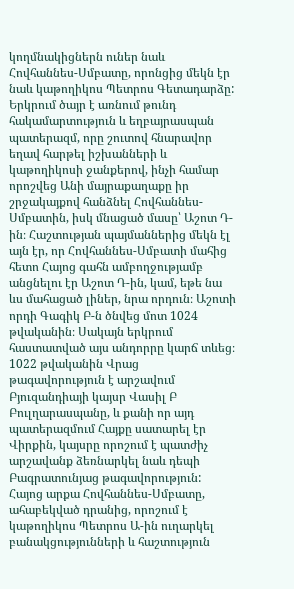կողմնակիցներն ուներ նաև Հովհաննես-Սմբատը, որոնցից մեկն էր նաև կաթողիկոս Պետրոս Գետադարձը: Երկրում ծայր է առնում թունդ հակամարտություն և եղբայրասպան պատերազմ, որը շուտով հնարավոր եղավ հարթել իշխանների և կաթողիկոսի ջանքերով, ինչի համար որոշվեց Անի մայրաքաղաքը իր շրջակայքով հանձնել Հովհաննես-Սմբատին, իսկ մնացած մասը՝ Աշոտ Դ-ին։ Հաշտության պայմաններից մեկն էլ այն էր, որ Հովհաննես-Սմբատի մահից հետո Հայոց գահն ամբողջությամբ անցնելու էր Աշոտ Դ-ին, կամ, եթե նա ևս մահացած լիներ, նրա որդուն։ Աշոտի որդի Գագիկ Բ-ն ծնվեց մոտ 1024 թվականին։ Սակայն երկրում հաստատված այս անդորրը կարճ տևեց։ 1022 թվականին Վրաց թագավորություն է արշավում Բյուզանդիայի կայսր Վասիլ Բ Բուլղարասպանը, և քանի որ այդ պատերազմում Հայքը սատարել էր Վիրքին, կայսրը որոշում է պատժիչ արշավանք ձեռնարկել նաև դեպի Բագրատունյաց թագավորություն: Հայոց արքա Հովհաննես-Սմբատը, ահաբեկված դրանից, որոշում է կաթողիկոս Պետրոս Ա-ին ուղարկել բանակցությունների և հաշտություն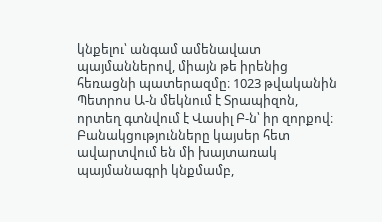կնքելու՝ անգամ ամենավատ պայմաններով, միայն թե իրենից հեռացնի պատերազմը։ 1023 թվականին Պետրոս Ա-ն մեկնում է Տրապիզոն, որտեղ գտնվում է Վասիլ Բ-ն՝ իր զորքով։ Բանակցությունները կայսեր հետ ավարտվում են մի խայտառակ պայմանագրի կնքմամբ,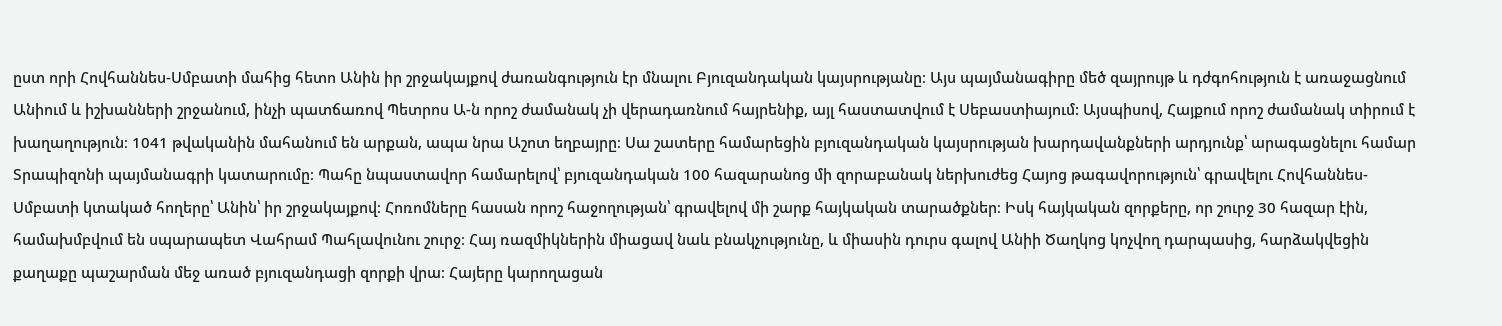ըստ որի Հովհաննես-Սմբատի մահից հետո Անին իր շրջակայքով ժառանգություն էր մնալու Բյուզանդական կայսրությանը։ Այս պայմանագիրը մեծ զայրույթ և դժգոհություն է առաջացնում Անիում և իշխանների շրջանում, ինչի պատճառով Պետրոս Ա-ն որոշ ժամանակ չի վերադառնում հայրենիք, այլ հաստատվում է Սեբաստիայում: Այսպիսով, Հայքում որոշ ժամանակ տիրում է խաղաղություն։ 1041 թվականին մահանում են արքան, ապա նրա Աշոտ եղբայրը։ Սա շատերը համարեցին բյուզանդական կայսրության խարդավանքների արդյունք՝ արագացնելու համար Տրապիզոնի պայմանագրի կատարումը։ Պահը նպաստավոր համարելով՝ բյուզանդական 100 հազարանոց մի զորաբանակ ներխուժեց Հայոց թագավորություն՝ գրավելու Հովհաննես-Սմբատի կտակած հողերը՝ Անին՝ իր շրջակայքով։ Հոռոմները հասան որոշ հաջողության՝ գրավելով մի շարք հայկական տարածքներ։ Իսկ հայկական զորքերը, որ շուրջ 30 հազար էին, համախմբվում են սպարապետ Վահրամ Պահլավունու շուրջ։ Հայ ռազմիկներին միացավ նաև բնակչությունը, և միասին դուրս գալով Անիի Ծաղկոց կոչվող դարպասից, հարձակվեցին քաղաքը պաշարման մեջ առած բյուզանդացի զորքի վրա։ Հայերը կարողացան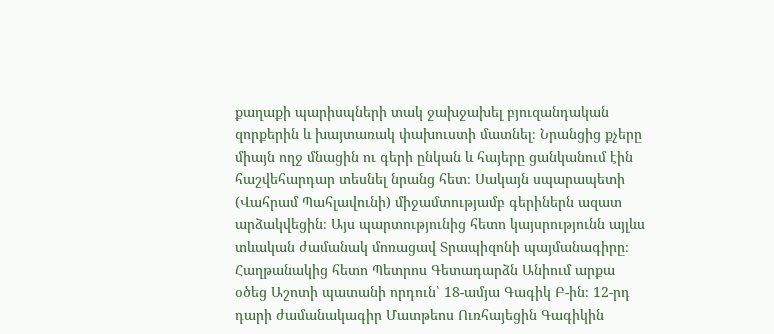քաղաքի պարիսպների տակ ջախջախել բյուզանդական զորքերին և խայտառակ փախուստի մատնել։ Նրանցից քչերը միայն ողջ մնացին ու գերի ընկան և հայերը ցանկանում էին հաշվեհարդար տեսնել նրանց հետ։ Սակայն սպարապետի (Վահրամ Պահլավունի) միջամտությամբ գերիներն ազատ արձակվեցին։ Այս պարտությունից հետո կայսրությունն այլևս տևական ժամանակ մոռացավ Տրապիզոնի պայմանագիրը։ Հաղթանակից հետո Պետրոս Գետադարձն Անիում արքա օծեց Աշոտի պատանի որդուն՝ 18-ամյա Գագիկ Բ-ին։ 12-րդ դարի ժամանակագիր Մատթեոս Ուռհայեցին Գագիկին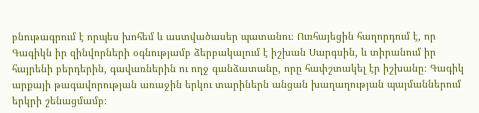բնութագրում է որպես խոհեմ և աստվածասեր պատանու։ Ուռհայեցին հաղորդում է, որ Գագիկն իր զինվորների օգնությամբ ձերբակալում է իշխան Սարգսին, և տիրանում իր հայրենի բերդերին, գավառներին ու ողջ գանձատանը, որը հափշտակել էր իշխանը։ Գագիկ արքայի թագավորության առաջին երկու տարիներն անցան խաղաղության պայմաններում երկրի շենացմամբ։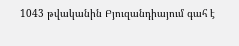1043 թվականին Բյուզանդիայում գահ է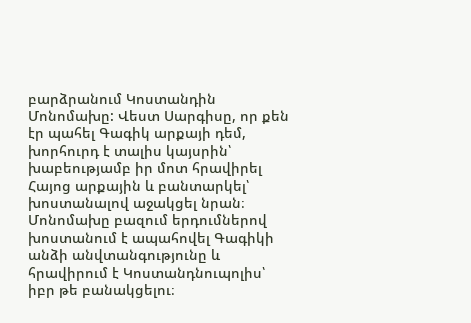բարձրանում Կոստանդին Մոնոմախը: Վեստ Սարգիսը, որ քեն էր պահել Գագիկ արքայի դեմ, խորհուրդ է տալիս կայսրին՝ խաբեությամբ իր մոտ հրավիրել Հայոց արքային և բանտարկել՝ խոստանալով աջակցել նրան։ Մոնոմախը բազում երդումներով խոստանում է ապահովել Գագիկի անձի անվտանգությունը և հրավիրում է Կոստանդնուպոլիս՝ իբր թե բանակցելու։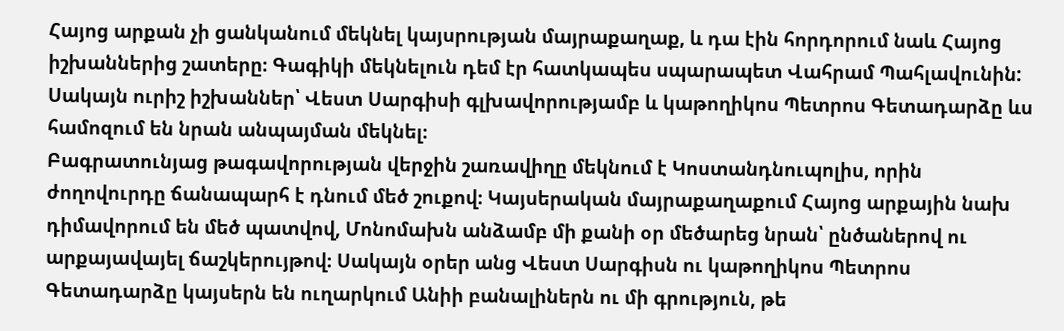Հայոց արքան չի ցանկանում մեկնել կայսրության մայրաքաղաք, և դա էին հորդորում նաև Հայոց իշխաններից շատերը։ Գագիկի մեկնելուն դեմ էր հատկապես սպարապետ Վահրամ Պահլավունին: Սակայն ուրիշ իշխաններ՝ Վեստ Սարգիսի գլխավորությամբ և կաթողիկոս Պետրոս Գետադարձը ևս համոզում են նրան անպայման մեկնել։
Բագրատունյաց թագավորության վերջին շառավիղը մեկնում է Կոստանդնուպոլիս, որին ժողովուրդը ճանապարհ է դնում մեծ շուքով։ Կայսերական մայրաքաղաքում Հայոց արքային նախ դիմավորում են մեծ պատվով, Մոնոմախն անձամբ մի քանի օր մեծարեց նրան՝ ընծաներով ու արքայավայել ճաշկերույթով։ Սակայն օրեր անց Վեստ Սարգիսն ու կաթողիկոս Պետրոս Գետադարձը կայսերն են ուղարկում Անիի բանալիներն ու մի գրություն, թե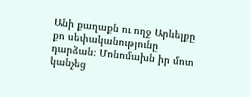Անի քաղաքն ու ողջ Արևելքը քո սեփականությունը դարձան։ Մոնոմախն իր մոտ կանչեց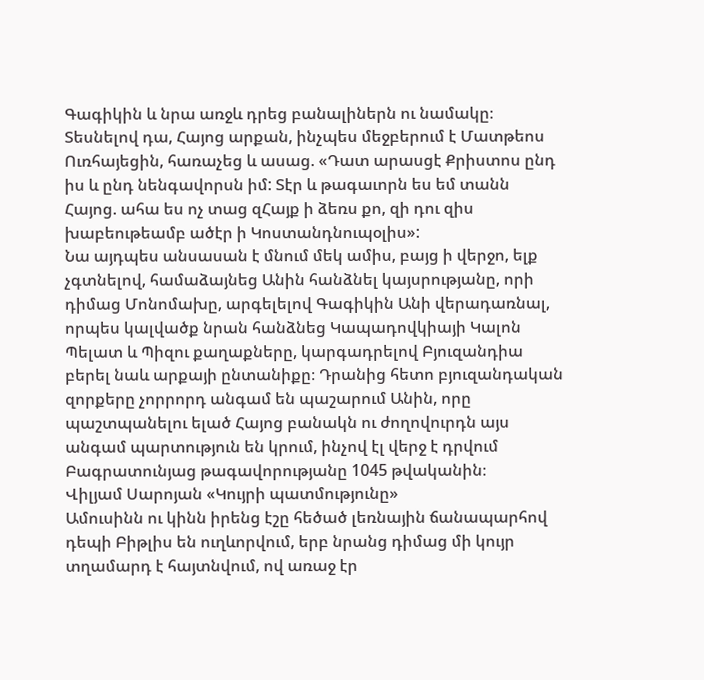Գագիկին և նրա առջև դրեց բանալիներն ու նամակը։ Տեսնելով դա, Հայոց արքան, ինչպես մեջբերում է Մատթեոս Ուռհայեցին, հառաչեց և ասաց. «Դատ արասցէ Քրիստոս ընդ իս և ընդ նենգավորսն իմ: Տէր և թագաւորն ես եմ տանն Հայոց. ահա ես ոչ տաց զՀայք ի ձեռս քո, զի դու զիս խաբեութեամբ ածէր ի Կոստանդնուպօլիս»:
Նա այդպես անսասան է մնում մեկ ամիս, բայց ի վերջո, ելք չգտնելով, համաձայնեց Անին հանձնել կայսրությանը, որի դիմաց Մոնոմախը, արգելելով Գագիկին Անի վերադառնալ, որպես կալվածք նրան հանձնեց Կապադովկիայի Կալոն Պելատ և Պիզու քաղաքները, կարգադրելով Բյուզանդիա բերել նաև արքայի ընտանիքը։ Դրանից հետո բյուզանդական զորքերը չորրորդ անգամ են պաշարում Անին, որը պաշտպանելու ելած Հայոց բանակն ու ժողովուրդն այս անգամ պարտություն են կրում, ինչով էլ վերջ է դրվում Բագրատունյաց թագավորությանը 1045 թվականին։
Վիլյամ Սարոյան «Կույրի պատմությունը»
Ամուսինն ու կինն իրենց էշը հեծած լեռնային ճանապարհով դեպի Բիթլիս են ուղևորվում, երբ նրանց դիմաց մի կույր տղամարդ է հայտնվում, ով առաջ էր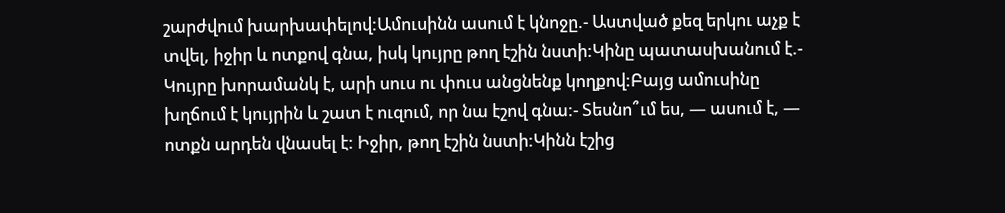շարժվում խարխափելով:Ամուսինն ասում է կնոջը.- Աստված քեզ երկու աչք է տվել, իջիր և ոտքով գնա, իսկ կույրը թող էշին նստի:Կինը պատասխանում է.- Կույրը խորամանկ է, արի սուս ու փուս անցնենք կողքով:Բայց ամուսինը խղճում է կույրին և շատ է ուզում, որ նա էշով գնա:- Տեսնո՞ւմ ես, — ասում է, — ոտքն արդեն վնասել է: Իջիր, թող էշին նստի:Կինն էշից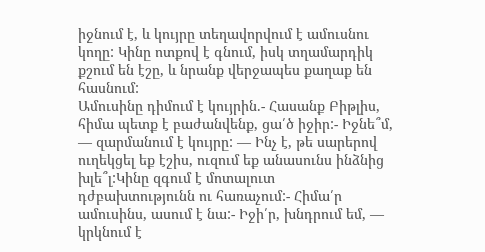իջնում է, և կույրը տեղավորվում է ամուսնու կողը: Կինը ոտքով է գնում, իսկ տղամարդիկ քշում են էշը, և նրանք վերջապես քաղաք են հասնում:
Ամուսինը դիմում է կույրին.- Հասանք Բիթլիս, հիմա պետք է բաժանվենք, ցա՛ծ իջիր:- Իջնե՞մ, — զարմանում է կույրը: — Ինչ է, թե սարերով ուղեկցել եք էշիս, ուզում եք անասունս ինձնից խլե՞լ:Կինը զգում է մոտալուտ դժբախտությունն ու հառաչում:- Հիմա՛ր ամուսինս, ասում է նա:- Իջի՛ր, խնդրում եմ, — կրկնում է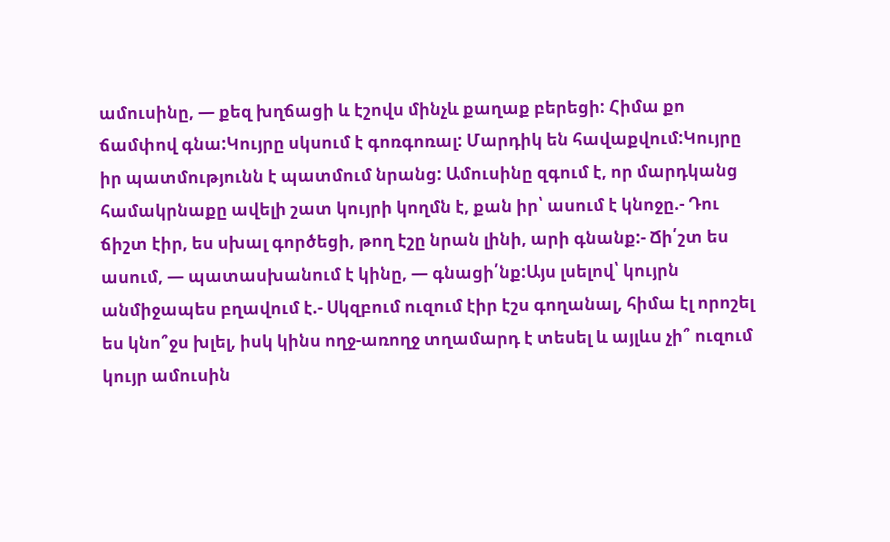ամուսինը, — քեզ խղճացի և էշովս մինչև քաղաք բերեցի: Հիմա քո ճամփով գնա:Կույրը սկսում է գոռգոռալ: Մարդիկ են հավաքվում:Կույրը իր պատմությունն է պատմում նրանց: Ամուսինը զգում է, որ մարդկանց համակրնաքը ավելի շատ կույրի կողմն է, քան իր՝ ասում է կնոջը.- Դու ճիշտ էիր, ես սխալ գործեցի, թող էշը նրան լինի, արի գնանք:- Ճի՛շտ ես ասում, — պատասխանում է կինը, — գնացի՛նք:Այս լսելով՝ կույրն անմիջապես բղավում է.- Սկզբում ուզում էիր էշս գողանալ, հիմա էլ որոշել ես կնո՞ջս խլել, իսկ կինս ողջ-առողջ տղամարդ է տեսել և այլևս չի՞ ուզում կույր ամուսին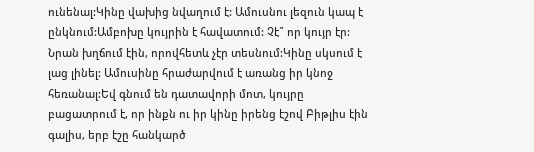ունենալ:Կինը վախից նվաղում է: Ամուսնու լեզուն կապ է ընկնում:Ամբոխը կույրին է հավատում: Չէ՞ որ կույր էր: Նրան խղճում էին, որովհետև չէր տեսնում:Կինը սկսում է լաց լինել: Ամուսինը հրաժարվում է առանց իր կնոջ հեռանալ:Եվ գնում են դատավորի մոտ, կույրը բացատրում է, որ ինքն ու իր կինը իրենց էշով Բիթլիս էին գալիս, երբ էշը հանկարծ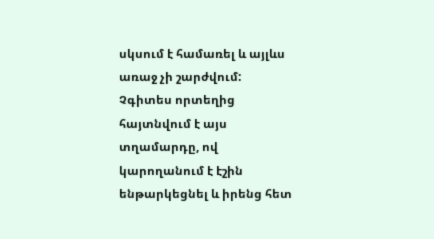սկսում է համառել և այլևս առաջ չի շարժվում: Չգիտես որտեղից հայտնվում է այս տղամարդը, ով կարողանում է էշին ենթարկեցնել և իրենց հետ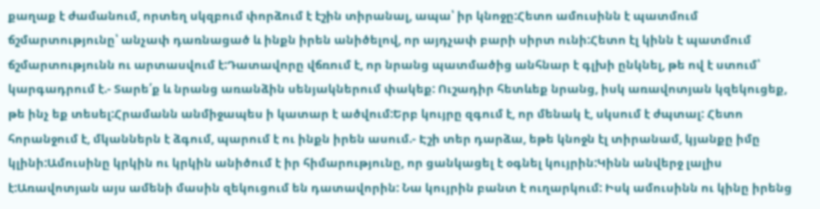քաղաք է ժամանում, որտեղ սկզբում փորձում է էշին տիրանալ, ապա՝ իր կնոջը:Հետո ամուսինն է պատմում ճշմարտությունը՝ անչափ դառնացած և ինքն իրեն անիծելով, որ այդչափ բարի սիրտ ունի:Հետո էլ կինն է պատմում ճշմարտությունն ու արտասվում է:Դատավորը վճռում է, որ նրանց պատմածից անհնար է գլխի ընկնել, թե ով է ստում՝ կարգադրում է.- Տարե՛ք և նրանց առանձին սենյակներում փակեք: Ուշադիր հետևեք նրանց, իսկ առավոտյան կզեկուցեք, թե ինչ եք տեսել:Հրամանն անմիջապես ի կատար է ածվում:Երբ կույրը զգում է, որ մենակ է, սկսում է ժպտալ: Հետո հորանջում է, մկաններն է ձգում, պարում է ու ինքն իրեն ասում.- Էշի տեր դարձա, եթե կնոջն էլ տիրանամ, կյանքը իմը կլինի:Ամուսինը կրկին ու կրկին անիծում է իր հիմարությունը, որ ցանկացել է օգնել կույրին:Կինն անվերջ լալիս է:Առավոտյան այս ամենի մասին զեկուցում են դատավորին: Նա կույրին բանտ է ուղարկում: Իսկ ամուսինն ու կինը իրենց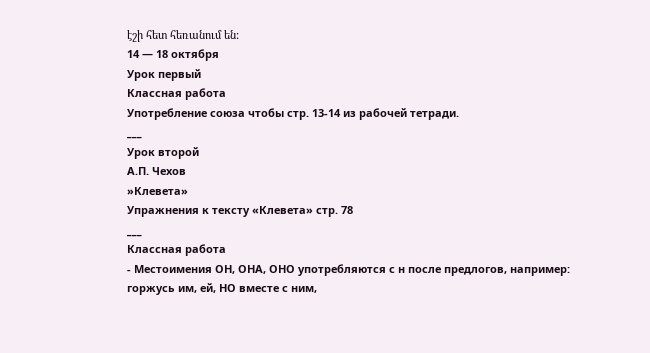էշի հետ հեռանում են:
14 — 18 октября
Урок первый
Классная работа
Употребление союза чтобы стр. 13-14 из рабочей тетради.
___
Урок второй
А.П. Чехов
»Клевета»
Упражнения к тексту «Клевета» стр. 78
___
Классная работа
- Местоимения ОН, ОНА, ОНО употребляются с н после предлогов, например:
горжусь им, ей, НО вместе с ним,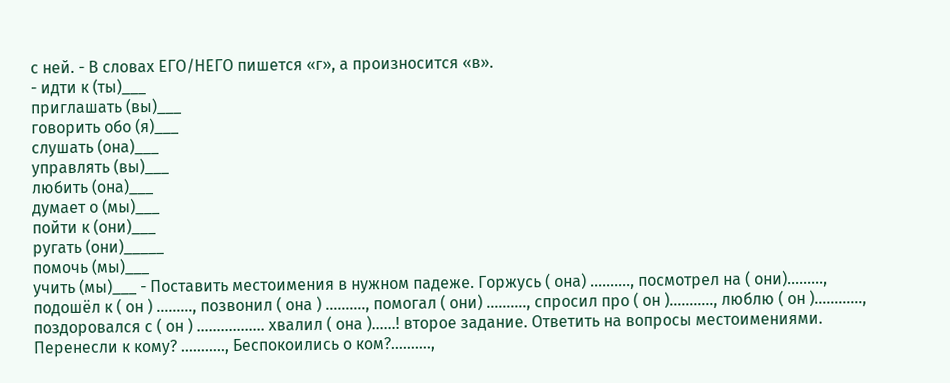с ней. - В словах ЕГО/НЕГО пишется «г», а произносится «в».
- идти к (ты)___
приглашать (вы)___
говорить обо (я)___
слушать (она)___
управлять (вы)___
любить (она)___
думает о (мы)___
пойти к (они)___
ругать (они)_____
помочь (мы)___
учить (мы)___ - Поставить местоимения в нужном падеже. Горжусь ( она) ………., посмотрел на ( они)………, подошёл к ( он ) ………, позвонил ( она ) ………., помогал ( они) ………., спросил про ( он )……….., люблю ( он )…………, поздоровался с ( он ) …………….. хвалил ( она )……! второе задание. Ответить на вопросы местоимениями. Перенесли к кому? ……….., Беспокоились о ком?……….,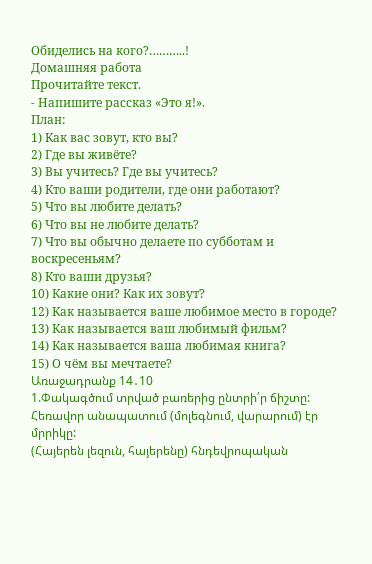Обиделись на кого?………..!
Домашняя работа
Прочитайте текст.
- Напишите рассказ «Это я!».
План:
1) Как вас зовут, кто вы?
2) Где вы живёте?
3) Вы учитесь? Где вы учитесь?
4) Кто ваши родители, где они работают?
5) Что вы любите делать?
6) Что вы не любите делать?
7) Что вы обычно делаете по субботам и воскресеньям?
8) Кто ваши друзья?
10) Какие они? Как их зовут?
12) Как называется ваше любимое место в городе?
13) Как называется ваш любимый фильм?
14) Как называется ваша любимая книга?
15) О чём вы мечтаете?
Առաջադրանք 14․10
1.Փակագծում տրված բառերից ընտրի՛ր ճիշտը:
Հեռավոր անապատում (մոլեգնում, վարարում) էր մրրիկը:
(Հայերեն լեզուն, հայերենը) հնդեվրոպական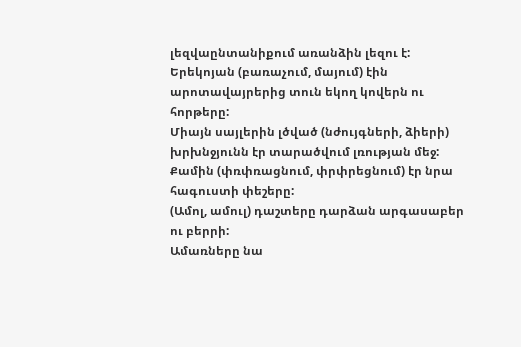լեզվաընտանիքում առանձին լեզու է:
Երեկոյան (բառաչում, մայում) էին արոտավայրերից տուն եկող կովերն ու հորթերը:
Միայն սայլերին լծված (նժույգների, ձիերի) խրխնջյունն էր տարածվում լռության մեջ:
Քամին (փռփռացնում, փրփրեցնում) էր նրա հագուստի փեշերը:
(Ամոլ, ամուլ) դաշտերը դարձան արգասաբեր ու բերրի:
Ամառները նա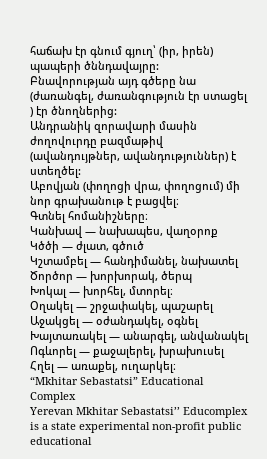հաճախ էր գնում գյուղ՝ (իր, իրեն) պապերի ծննդավայրը:
Բնավորության այդ գծերը նա (ժառանգել, ժառանգություն էր ստացել ) էր ծնողներից:
Անդրանիկ զորավարի մասին ժողովուրդը բազմաթիվ (ավանդույթներ, ավանդություններ) է ստեղծել:
Աբովյան (փողոցի վրա, փողոցում) մի նոր գրախանութ է բացվել։
Գտնել հոմանիշները։
Կանխավ — նախապես, վաղօրոք
Կծծի — ժլատ, գծուծ
Կշտամբել — հանդիմանել, նախատել
Ծործոր — խորխորակ, ծերպ
Խոկալ — խորհել, մտորել։
Օղակել — շրջափակել, պաշարել
Աջակցել — օժանդակել, օգնել
Խայտառակել — անարգել, անվանակել
Ոգևորել — քաջալերել, խրախուսել
Հղել — առաքել, ուղարկել։
“Mkhitar Sebastatsi” Educational Complex
Yerevan Mkhitar Sebastatsi’’ Educomplex is a state experimental non-profit public educational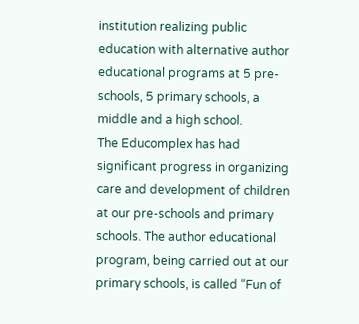institution realizing public education with alternative author educational programs at 5 pre-schools, 5 primary schools, a middle and a high school.
The Educomplex has had significant progress in organizing care and development of children at our pre-schools and primary schools. The author educational program, being carried out at our primary schools, is called “Fun of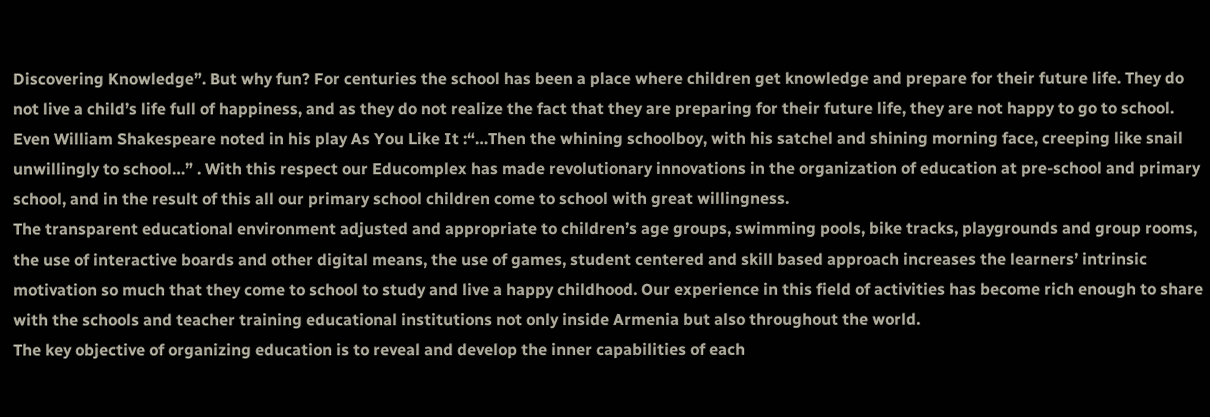Discovering Knowledge”. But why fun? For centuries the school has been a place where children get knowledge and prepare for their future life. They do not live a child’s life full of happiness, and as they do not realize the fact that they are preparing for their future life, they are not happy to go to school. Even William Shakespeare noted in his play As You Like It :“…Then the whining schoolboy, with his satchel and shining morning face, creeping like snail unwillingly to school…” . With this respect our Educomplex has made revolutionary innovations in the organization of education at pre-school and primary school, and in the result of this all our primary school children come to school with great willingness.
The transparent educational environment adjusted and appropriate to children’s age groups, swimming pools, bike tracks, playgrounds and group rooms, the use of interactive boards and other digital means, the use of games, student centered and skill based approach increases the learners’ intrinsic motivation so much that they come to school to study and live a happy childhood. Our experience in this field of activities has become rich enough to share with the schools and teacher training educational institutions not only inside Armenia but also throughout the world.
The key objective of organizing education is to reveal and develop the inner capabilities of each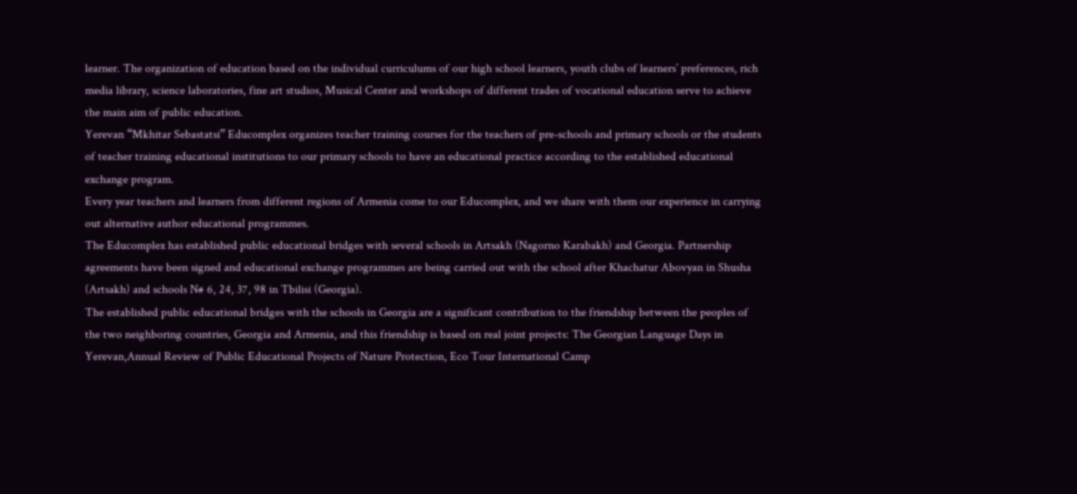learner. The organization of education based on the individual curriculums of our high school learners, youth clubs of learners’ preferences, rich media library, science laboratories, fine art studios, Musical Center and workshops of different trades of vocational education serve to achieve the main aim of public education.
Yerevan “Mkhitar Sebastatsi” Educomplex organizes teacher training courses for the teachers of pre-schools and primary schools or the students of teacher training educational institutions to our primary schools to have an educational practice according to the established educational exchange program.
Every year teachers and learners from different regions of Armenia come to our Educomplex, and we share with them our experience in carrying out alternative author educational programmes.
The Educomplex has established public educational bridges with several schools in Artsakh (Nagorno Karabakh) and Georgia. Partnership agreements have been signed and educational exchange programmes are being carried out with the school after Khachatur Abovyan in Shusha (Artsakh) and schools N# 6, 24, 37, 98 in Tbilisi (Georgia).
The established public educational bridges with the schools in Georgia are a significant contribution to the friendship between the peoples of the two neighboring countries, Georgia and Armenia, and this friendship is based on real joint projects: The Georgian Language Days in Yerevan,Annual Review of Public Educational Projects of Nature Protection, Eco Tour International Camp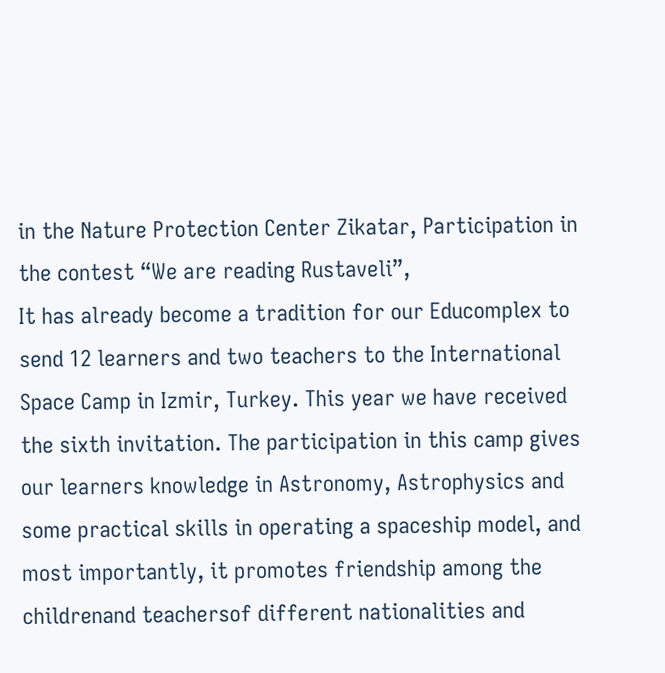in the Nature Protection Center Zikatar, Participation in the contest “We are reading Rustaveli”,
It has already become a tradition for our Educomplex to send 12 learners and two teachers to the International Space Camp in Izmir, Turkey. This year we have received the sixth invitation. The participation in this camp gives our learners knowledge in Astronomy, Astrophysics and some practical skills in operating a spaceship model, and most importantly, it promotes friendship among the childrenand teachersof different nationalities and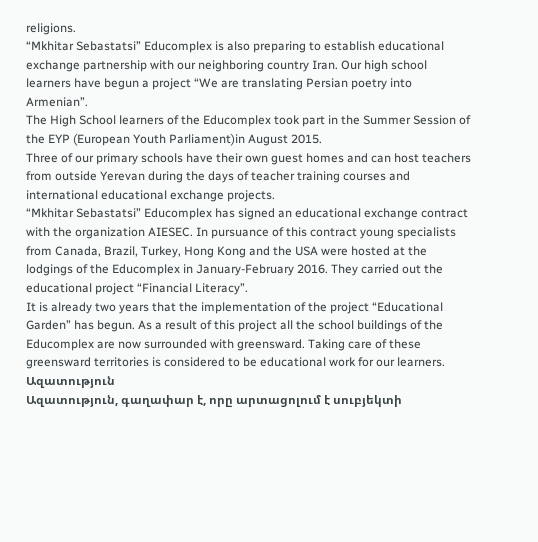religions.
“Mkhitar Sebastatsi” Educomplex is also preparing to establish educational exchange partnership with our neighboring country Iran. Our high school learners have begun a project “We are translating Persian poetry into Armenian”.
The High School learners of the Educomplex took part in the Summer Session of the EYP (European Youth Parliament)in August 2015.
Three of our primary schools have their own guest homes and can host teachers from outside Yerevan during the days of teacher training courses and international educational exchange projects.
“Mkhitar Sebastatsi” Educomplex has signed an educational exchange contract with the organization AIESEC. In pursuance of this contract young specialists from Canada, Brazil, Turkey, Hong Kong and the USA were hosted at the lodgings of the Educomplex in January-February 2016. They carried out the educational project “Financial Literacy”.
It is already two years that the implementation of the project “Educational Garden” has begun. As a result of this project all the school buildings of the Educomplex are now surrounded with greensward. Taking care of these greensward territories is considered to be educational work for our learners.
Ազատություն
Ազատություն, գաղափար է, որը արտացոլում է սուբյեկտի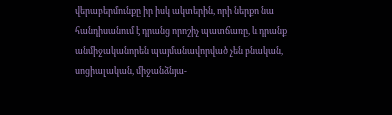վերաբերմունքը իր իսկ ակտերին, որի ներքո նա հանդիսանում է դրանց որոշիչ պատճառը, և դրանք անմիջականորեն պայմանավորված չեն բնական, սոցիալական, միջանձնյա-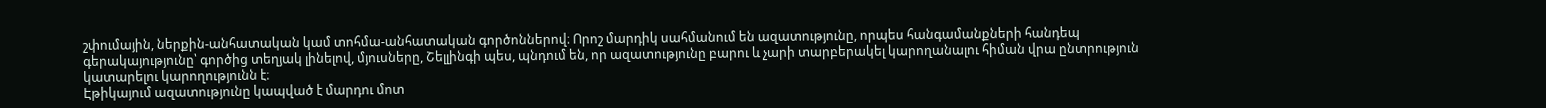շփումային, ներքին-անհատական կամ տոհմա-անհատական գործոններով։ Որոշ մարդիկ սահմանում են ազատությունը, որպես հանգամանքների հանդեպ գերակայությունը՝ գործից տեղյակ լինելով, մյուսները, Շելլինգի պես, պնդում են, որ ազատությունը բարու և չարի տարբերակել կարողանալու հիման վրա ընտրություն կատարելու կարողությունն է։
Էթիկայում ազատությունը կապված է մարդու մոտ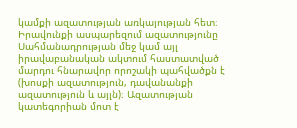կամքի ազատության առկայության հետ։
Իրավունքի ասպարեզում ազատությունը Սահմանադրության մեջ կամ այլ իրավաբանական ակտում հաստատված մարդու հնարավոր որոշակի պահվածքն է (խոսքի ազատություն, դավանանքի ազատություն և այլն)։ Ազատության կատեգորիան մոտ է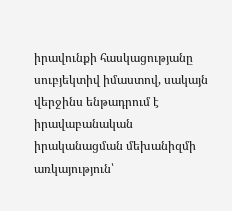իրավունքի հասկացությանը սուբյեկտիվ իմաստով, սակայն վերջինս ենթադրում է իրավաբանական իրականացման մեխանիզմի առկայություն՝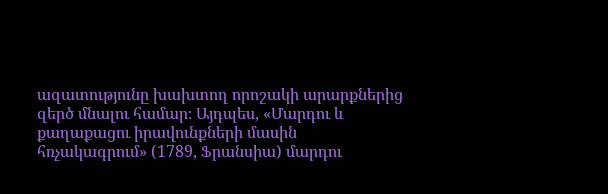ազատությունը խախտող որոշակի արարքներից զերծ մնալու համար։ Այդպես, «Մարդու և քաղաքացու իրավունքների մասին հռչակագրում» (1789, Ֆրանսիա) մարդու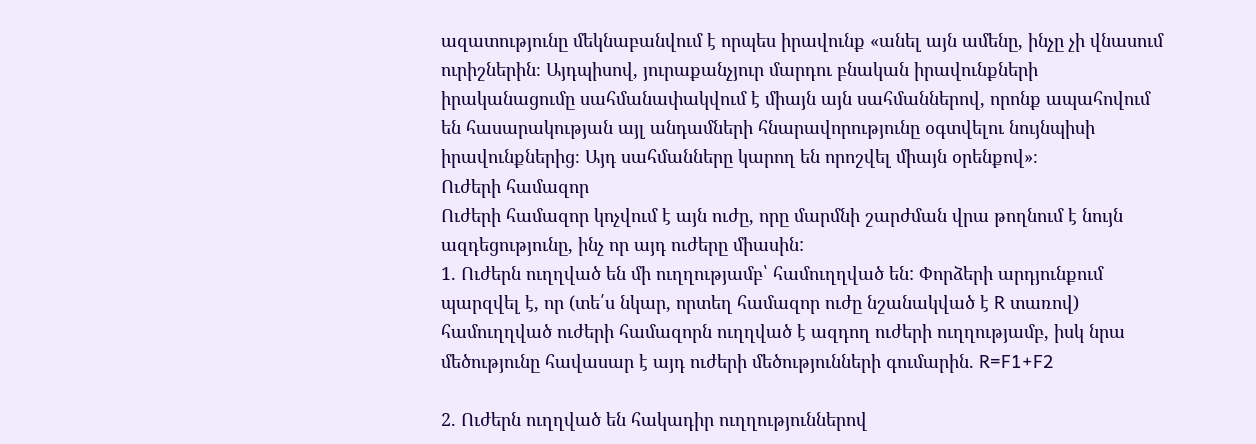ազատությունը մեկնաբանվում է որպես իրավունք «անել այն ամենը, ինչը չի վնասում ուրիշներին։ Այդպիսով, յուրաքանչյուր մարդու բնական իրավունքների իրականացումը սահմանափակվում է միայն այն սահմաններով, որոնք ապահովում են հասարակության այլ անդամների հնարավորությունը օգտվելու նույնպիսի իրավունքներից։ Այդ սահմանները կարող են որոշվել միայն օրենքով»։
Ուժերի համազոր
Ուժերի համազոր կոչվում է այն ուժը, որը մարմնի շարժման վրա թողնում է նույն ազդեցությունը, ինչ որ այդ ուժերը միասին:
1. Ուժերն ուղղված են մի ուղղությամբ՝ համուղղված են: Փորձերի արդյունքում պարզվել է, որ (տե՛ս նկար, որտեղ համազոր ուժը նշանակված է R տառով) համուղղված ուժերի համազորն ուղղված է ազդող ուժերի ուղղությամբ, իսկ նրա մեծությունը հավասար է այդ ուժերի մեծությունների գումարին. R=F1+F2

2. Ուժերն ուղղված են հակադիր ուղղություններով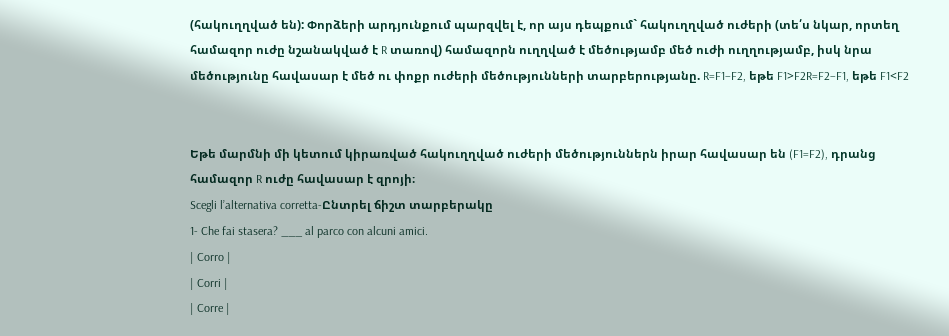(հակուղղված են): Փորձերի արդյունքում պարզվել է, որ այս դեպքում` հակուղղված ուժերի (տե՛ս նկար, որտեղ համազոր ուժը նշանակված է R տառով) համազորն ուղղված է մեծությամբ մեծ ուժի ուղղությամբ, իսկ նրա մեծությունը հավասար է մեծ ու փոքր ուժերի մեծությունների տարբերությանը. R=F1−F2, եթե F1>F2R=F2−F1, եթե F1<F2


Եթե մարմնի մի կետում կիրառված հակուղղված ուժերի մեծություններն իրար հավասար են (F1=F2), դրանց համազոր R ուժը հավասար է զրոյի։
Scegli l’alternativa corretta-Ընտրել ճիշտ տարբերակը
1- Che fai stasera? ___ al parco con alcuni amici.
| Corro |
| Corri |
| Corre |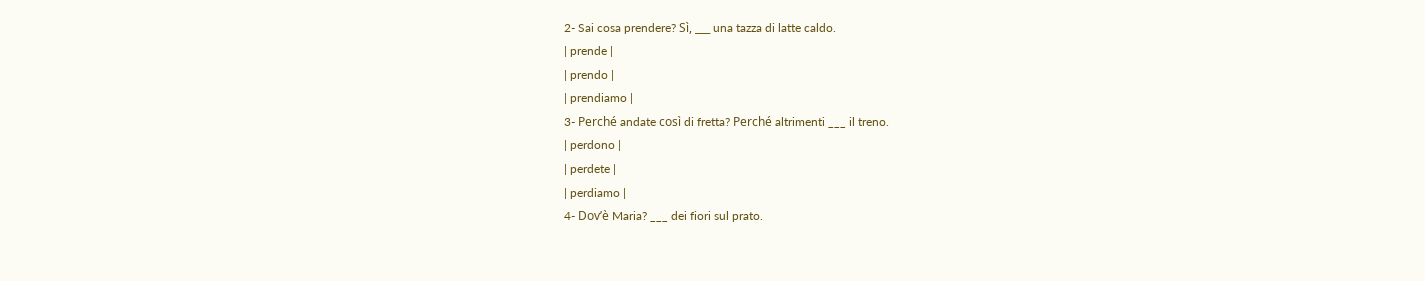2- Sai cosa prendere? Sì, ___ una tazza di latte caldo.
| prende |
| prendo |
| prendiamo |
3- Perché andate così di fretta? Perché altrimenti ___ il treno.
| perdono |
| perdete |
| perdiamo |
4- Dov’è Maria? ___ dei fiori sul prato.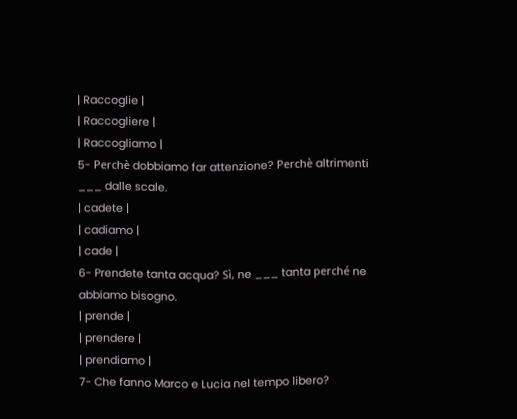| Raccoglie |
| Raccogliere |
| Raccogliamo |
5- Perchè dobbiamo far attenzione? Perchè altrimenti ___ dalle scale.
| cadete |
| cadiamo |
| cade |
6- Prendete tanta acqua? Sì, ne ___ tanta perché ne abbiamo bisogno.
| prende |
| prendere |
| prendiamo |
7- Che fanno Marco e Lucia nel tempo libero?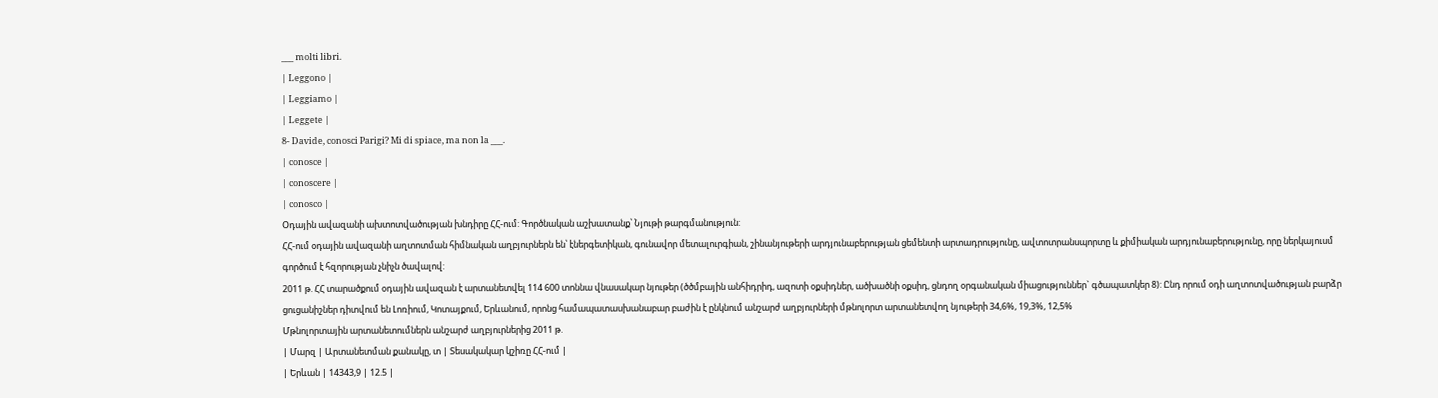___ molti libri.
| Leggono |
| Leggiamo |
| Leggete |
8- Davide, conosci Parigi? Mi di spiace, ma non la ___.
| conosce |
| conoscere |
| conosco |
Օդային ավազանի ախտոտվածության խնդիրը ՀՀ-ում: Գործնական աշխատանք՝ Նյութի թարգմանություն:
ՀՀ-ում օդային ավազանի աղտոտման հիմնական աղբյուրներն են՝ էներգետիկան, գունավոր մետալուրգիան, շինանյութերի արդյունաբերության ցեմենտի արտադրությունը, ավտոտրանսպորտը և քիմիական արդյունաբերությունը, որը ներկայուսմ գործում է հզորության չնիչն ծավալով:
2011 թ. ՀՀ տարածքում օդային ավազան է արտանետվել 114 600 տոննա վնասակար նյութեր (ծծմբային անհիդրիդ, ազոտի օքսիդներ, ածխածնի օքսիդ, ցնդող օրգանական միացություններ` գծապատկեր 8): Ընդ որում օդի աղտոտվածության բարձր ցուցանիշներ դիտվում են Լոռիում, Կոտայքում, Երևանում, որոնց համապատասխանաբար բաժին է ընկնում անշարժ աղբյուրների մթնոլորտ արտանետվող նյութերի 34,6%, 19,3%, 12,5%
Մթնոլորտային արտանետումներն անշարժ աղբյուրներից 2011 թ.
| Մարզ | Արտանետման քանակը, տ | Տեսակակար կշիռը ՀՀ-ում |
| Երևան | 14343,9 | 12.5 |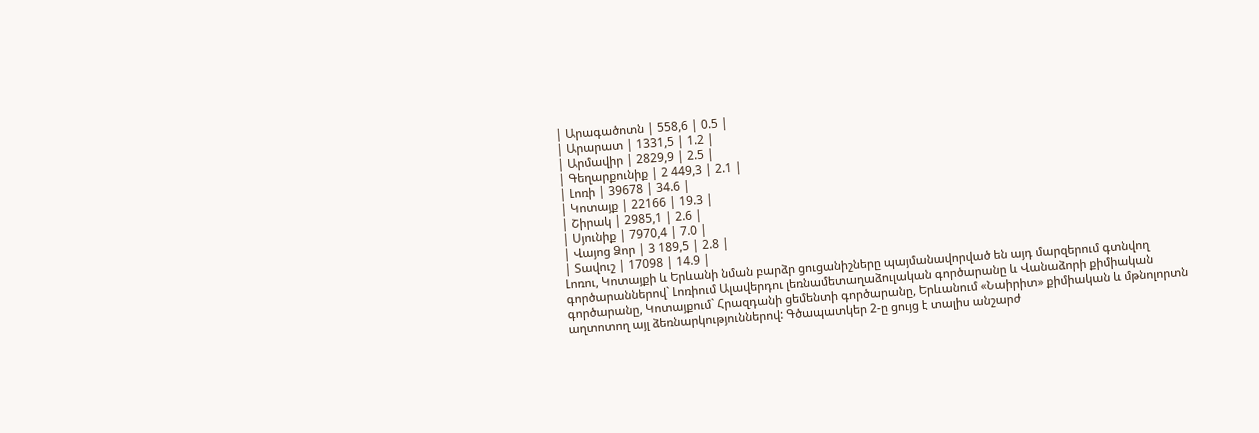| Արագածոտն | 558,6 | 0.5 |
| Արարատ | 1331,5 | 1.2 |
| Արմավիր | 2829,9 | 2.5 |
| Գեղարքունիք | 2 449,3 | 2.1 |
| Լոռի | 39678 | 34.6 |
| Կոտայք | 22166 | 19.3 |
| Շիրակ | 2985,1 | 2.6 |
| Սյունիք | 7970,4 | 7.0 |
| Վայոց Ձոր | 3 189,5 | 2.8 |
| Տավուշ | 17098 | 14.9 |
Լոռու, Կոտայքի և Երևանի նման բարձր ցուցանիշները պայմանավորված են այդ մարզերում գտնվող գործարաններով` Լոռիում Ալավերդու լեռնամետաղաձուլական գործարանը և Վանաձորի քիմիական գործարանը, Կոտայքում` Հրազդանի ցեմենտի գործարանը, Երևանում «Նաիրիտ» քիմիական և մթնոլորտն աղտոտող այլ ձեռնարկություններով: Գծապատկեր 2-ը ցույց է տալիս անշարժ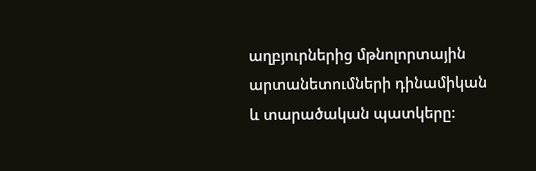աղբյուրներից մթնոլորտային արտանետումների դինամիկան և տարածական պատկերը: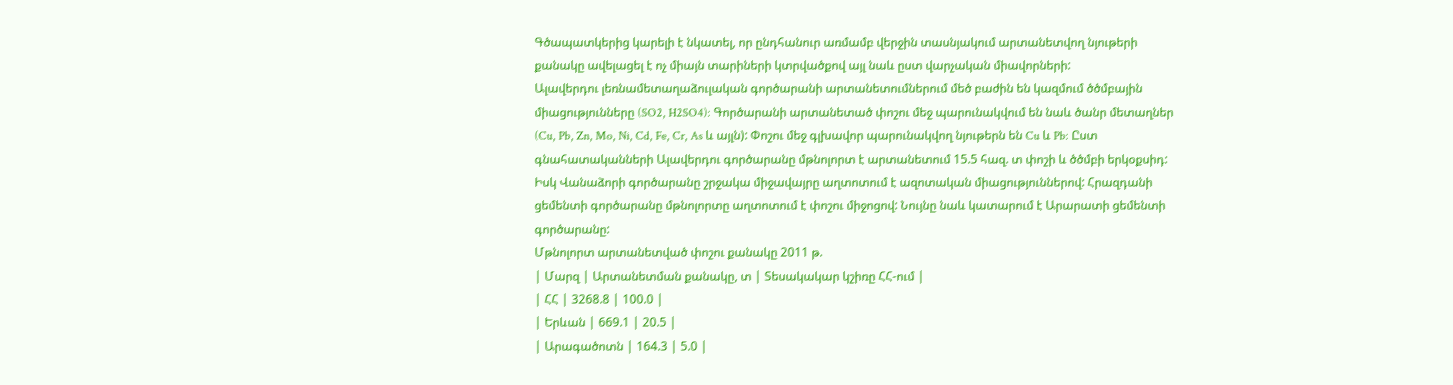Գծապատկերից կարելի է նկատել, որ ընդհանուր առմամբ վերջին տասնյակում արտանետվող նյութերի քանակը ավելացել է ոչ միայն տարիների կտրվածքով այլ նաև ըստ վարչական միավորների:
Ալավերդու լեռնամետաղաձուլական գործարանի արտանետումներում մեծ բաժին են կազմում ծծմբային միացությունները (SO2, H2SO4): Գործարանի արտանետած փոշու մեջ պարունակվում են նաև ծանր մետաղներ (Cu, Pb, Zn, Mo, Ni, Cd, Fe, Cr, As և այլն): Փոշու մեջ գլխավոր պարունակվող նյութերն են Cu և Pb: Ըստ գնահատականների Ալավերդու գործարանը մթնոլորտ է արտանետում 15.5 հազ. տ փոշի և ծծմբի երկօքսիդ: Իսկ Վանաձորի գործարանը շրջակա միջավայրը աղտոտում է ազոտական միացություններով: Հրազդանի ցեմենտի գործարանը մթնոլորտը աղտոտում է փոշու միջոցով: Նույնը նաև կատարում է Արարատի ցեմենտի գործարանը:
Մթնոլորտ արտանետված փոշու քանակը 2011 թ.
| Մարզ | Արտանետման քանակը, տ | Տեսակակար կշիռը ՀՀ-ում |
| ՀՀ | 3268.8 | 100.0 |
| Երևան | 669.1 | 20.5 |
| Արագածոտն | 164.3 | 5.0 |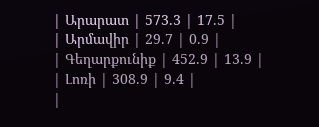| Արարատ | 573.3 | 17.5 |
| Արմավիր | 29.7 | 0.9 |
| Գեղարքունիք | 452.9 | 13.9 |
| Լոռի | 308.9 | 9.4 |
|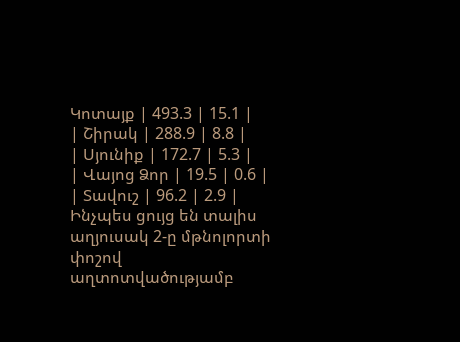Կոտայք | 493.3 | 15.1 |
| Շիրակ | 288.9 | 8.8 |
| Սյունիք | 172.7 | 5.3 |
| Վայոց Ձոր | 19.5 | 0.6 |
| Տավուշ | 96.2 | 2.9 |
Ինչպես ցույց են տալիս աղյուսակ 2-ը մթնոլորտի փոշով աղտոտվածությամբ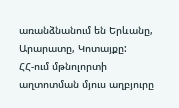առանձնանում են Երևանը, Արարատը, Կոտայքը:
ՀՀ-ում մթնոլորտի աղտոտման մյուս աղբյուրը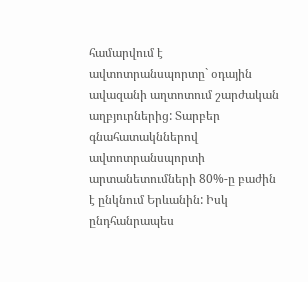համարվում է ավտոտրանսպորտը` օդային ավազանի աղտոտում շարժական աղբյուրներից: Տարբեր գնահատակններով ավտոտրանսպորտի արտանետումների 80%-ը բաժին է ընկնում Երևանին: Իսկ ընդհանրապես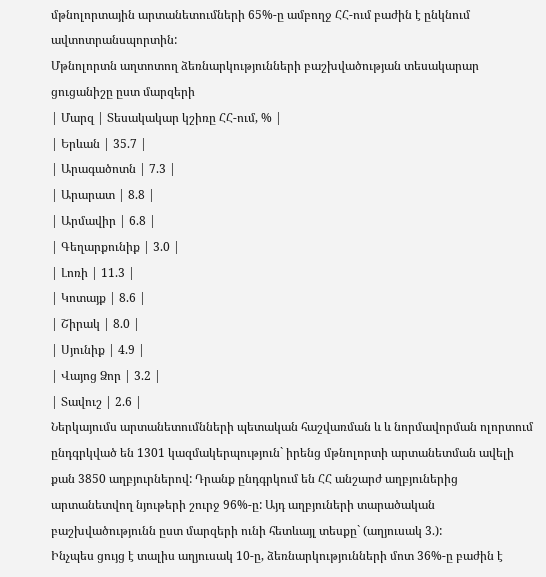մթնոլորտային արտանետումների 65%-ը ամբողջ ՀՀ-ում բաժին է ընկնում ավտոտրանսպորտին:
Մթնոլորտն աղտոտող ձեռնարկությունների բաշխվածության տեսակարար ցուցանիշը ըստ մարզերի
| Մարզ | Տեսակակար կշիռը ՀՀ-ում, % |
| Երևան | 35.7 |
| Արագածոտն | 7.3 |
| Արարատ | 8.8 |
| Արմավիր | 6.8 |
| Գեղարքունիք | 3.0 |
| Լոռի | 11.3 |
| Կոտայք | 8.6 |
| Շիրակ | 8.0 |
| Սյունիք | 4.9 |
| Վայոց Ձոր | 3.2 |
| Տավուշ | 2.6 |
Ներկայումս արտանետումնների պետական հաշվառման և և նորմավորման ոլորտում ընդգրկված են 1301 կազմակերպություն` իրենց մթնոլորտի արտանետման ավելի քան 3850 աղբյուրներով: Դրանք ընդգրկում են ՀՀ անշարժ աղբյուներից արտանետվող նյութերի շուրջ 96%-ը: Այդ աղբյուների տարածական բաշխվածությունն ըստ մարզերի ունի հետևայլ տեսքը` (աղյուսակ 3.):
Ինչպես ցույց է տալիս աղյուսակ 10-ը, ձեռնարկությունների մոտ 36%-ը բաժին է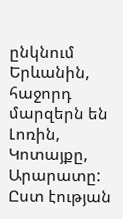ընկնում Երևանին, հաջորդ մարզերն են Լոռին, Կոտայքը, Արարատը: Ըստ էության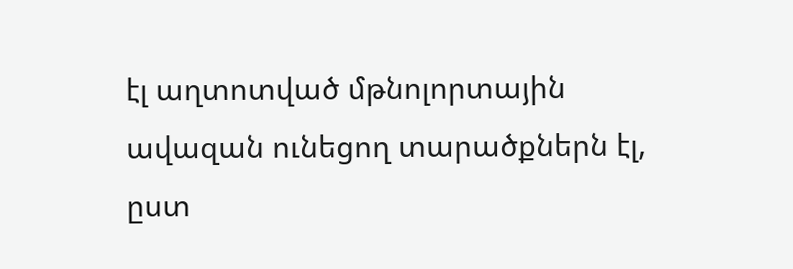էլ աղտոտված մթնոլորտային ավազան ունեցող տարածքներն էլ, ըստ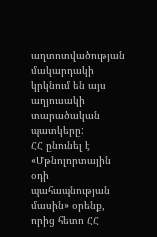աղտոտվածության մակարդակի կրկնում են այս աղյուսակի տարածական պատկերը:
ՀՀ ընունել է «Մթնոլորտային օդի պահապնության մասին» օրենք, որից հետո ՀՀ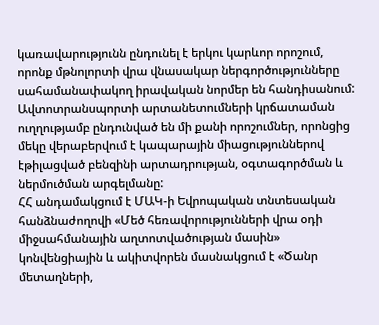կառավարությունն ընդունել է երկու կարևոր որոշում, որոնք մթնոլորտի վրա վնասակար ներգործությունները սահամանափակող իրավական նորմեր են հանդիսանում:
Ավտոտրանսպորտի արտանետումների կրճատաման ուղղությամբ ընդունված են մի քանի որոշումներ, որոնցից մեկը վերաբերվում է կապարային միացություններով էթիլացված բենզինի արտադրության, օգտագործման և ներմուծման արգելմանը:
ՀՀ անդամակցում է ՄԱԿ-ի Եվրոպական տնտեսական հանձնաժողովի «Մեծ հեռավորությունների վրա օդի միջսահմանային աղտոտվածության մասին» կոնվենցիային և ակիտվորեն մասնակցում է «Ծանր մետաղների,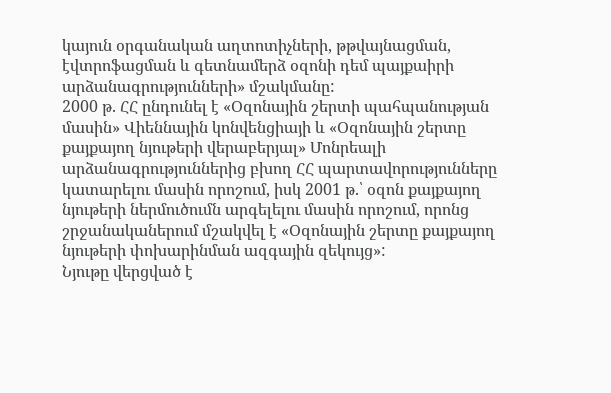կայուն օրգանական աղտոտիչների, թթվայնացման, էվտրոֆացման և գետնամերձ օզոնի դեմ պայքաիրի արձանագրությունների» մշակմանը:
2000 թ. ՀՀ ընդունել է «Օզոնային շերտի պահպանության մասին» Վիեննային կոնվենցիայի և «Օզոնային շերտը քայքայող նյութերի վերաբերյալ» Մոնրեալի արձանագրություններից բխող ՀՀ պարտավորությունները կատարելու մասին որոշում, իսկ 2001 թ.՝ օզոն քայքայող նյութերի ներմուծումն արգելելու մասին որոշում, որոնց շրջանականերում մշակվել է «Օզոնային շերտը քայքայող նյութերի փոխարինման ազգային զեկույց»:
Նյութը վերցված է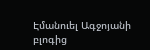Էմանուել Ագջոյանի բլոգից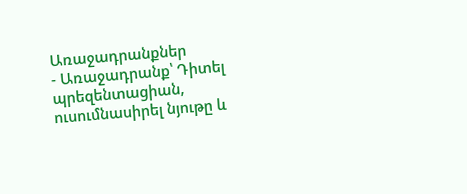Առաջադրանքներ
- Առաջադրանք՝ Դիտել պրեզենտացիան, ուսումնասիրել նյութը և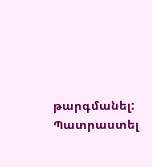թարգմանել: Պատրաստել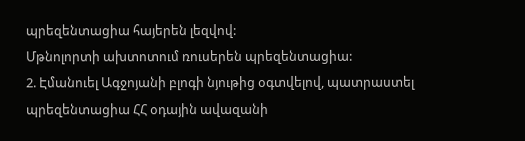պրեզենտացիա հայերեն լեզվով:
Մթնոլորտի ախտոտում ռուսերեն պրեզենտացիա:
2. Էմանուել Ագջոյանի բլոգի նյութից օգտվելով, պատրաստել պրեզենտացիա ՀՀ օդային ավազանի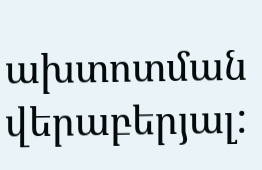ախտոտման վերաբերյալ: